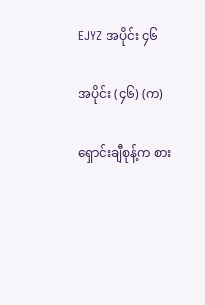EJYZ အပိုင်း ၄၆

အပိုင်း (၄၆) (က)

ရှောင်းချီစုန့်က စား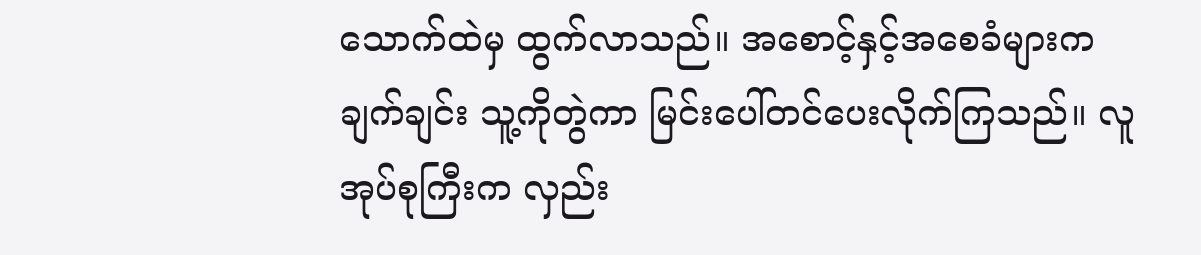သောက်ထဲမှ ထွက်လာသည်။ အစောင့်နှင့်အစေခံများက ချက်ချင်း သူ့ကိုတွဲကာ မြင်းပေါ်တင်ပေးလိုက်ကြသည်။ လူအုပ်စုကြီးက လှည်း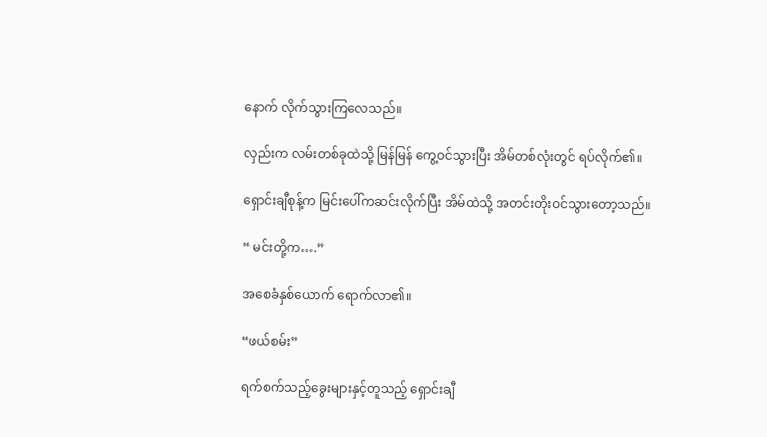နောက် လိုက်သွားကြလေသည်။

လှည်းက လမ်းတစ်ခုထဲသို့ မြန်မြန် ကွေ့ဝင်သွားပြီး အိမ်တစ်လုံးတွင် ရပ်လိုက်၏။

ရှောင်းချီစုန့်က မြင်းပေါ်ကဆင်းလိုက်ပြီး အိမ်ထဲသို့ အတင်းတိုးဝင်သွားတော့သည်။

“ မင်းတို့က….”

အစေခံနှစ်ယောက် ရောက်လာ၏။

“ဖယ်စမ်း”

ရက်စက်သည့်ခွေးများနှင့်တူသည့် ရှောင်းချီ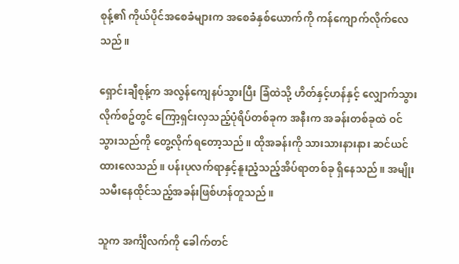စုန့်၏ ကိုယ်ပိုင်အစေခံများက အစေခံနှစ်ယောက်ကို ကန်ကျောက်လိုက်လေသည်။

ရှောင်းချီစုန့်က အလွန်ကျေနပ်သွားပြီး ခြံထဲသို့ ဟိတ်နှင့်ဟန်နှင့် လျှောက်သွားလိုက်စဥ်တွင် ကြော့ရှင်းလှသည့်ပုံရိပ်တစ်ခုက အနီးက အခန်းတစ်ခုထဲ ဝင်သွားသည်ကို တွေ့လိုက်ရတော့သည်။ ထိုအခန်းကို သားသားနားနား ဆင်ယင်ထားလေသည်။ ပန်းပုလက်ရာနှင့်နူးညံ့သည့်အိပ်ရာတစ်ခု ရှိနေသည်။ အမျိုးသမီးနေထိုင်သည့်အခန်းဖြစ်ဟန်တူသည်။

သူက အင်္ကျီလက်ကို ခေါက်တင်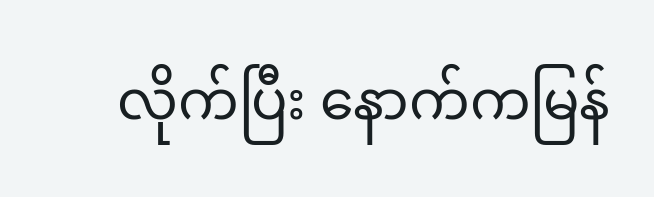လိုက်ပြီး နောက်ကမြန်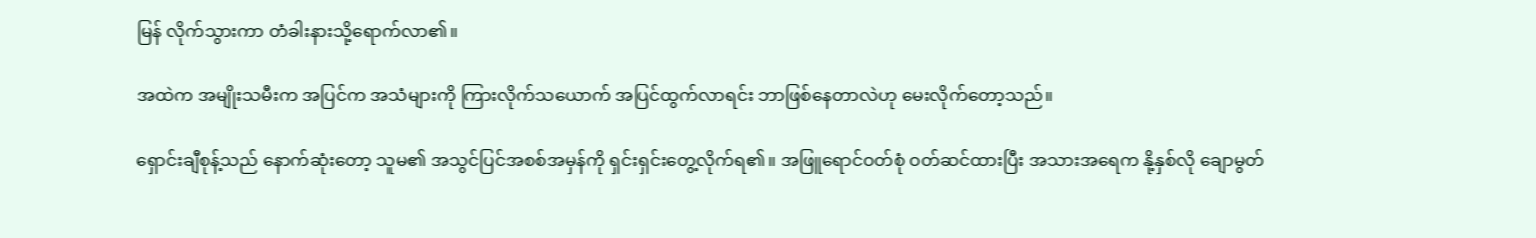မြန် လိုက်သွားကာ တံခါးနားသို့ရောက်လာ၏။

အထဲက အမျိုးသမီးက အပြင်က အသံများကို ကြားလိုက်သယောက် အပြင်ထွက်လာရင်း ဘာဖြစ်နေတာလဲဟု မေးလိုက်တော့သည်။

ရှောင်းချီစုန့်သည် နောက်ဆုံးတော့ သူမ၏ အသွင်ပြင်အစစ်အမှန်ကို ရှင်းရှင်းတွေ့လိုက်ရ၏။ အဖြူရောင်ဝတ်စုံ ဝတ်ဆင်ထားပြီး အသားအရေက နို့နှစ်လို ချောမွတ်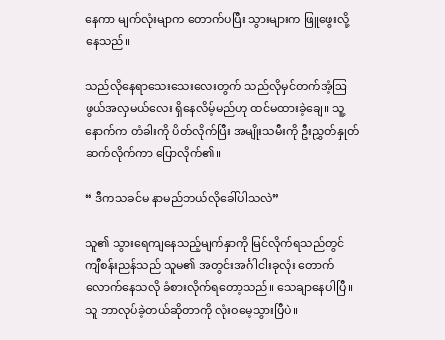နေကာ မျက်လုံးမျာက တောက်ပပြီး သွားများက ဖြူဖွေးလို့နေသည်။

သည်လိုနေရာသေးသေးလေးတွက် သည်လိုမှင်တက်အံ့ဩဖွယ်အလှမယ်လေး ရှိနေလိမ့်မည်ဟု ထင်မထားခဲ့ချေ။ သူ့နောက်က တံခါးကို ပိတ်လိုက်ပြီး အမျိုးသမီးကို ဦးညွှတ်နှုတ်ဆက်လိုက်ကာ ပြောလိုက်၏။

“ ဒီကသခင်မ နာမည်ဘယ်လိုခေါ်ပါသလဲ”

သူ၏ သွားရေကျနေသည့်မျက်နှာကို မြင်လိုက်ရသည်တွင် ကျီစန်းညန်သည် သူမ၏ အတွင်းအင်္ဂါငါးခုလုံး တောက်လောက်နေသလို ခံစားလိုက်ရတော့သည်။ သေချာနေပါပြီ။ သူ ဘာလုပ်ခဲ့တယ်ဆိုတာကို လုံးဝမေ့သွားပြီပဲ။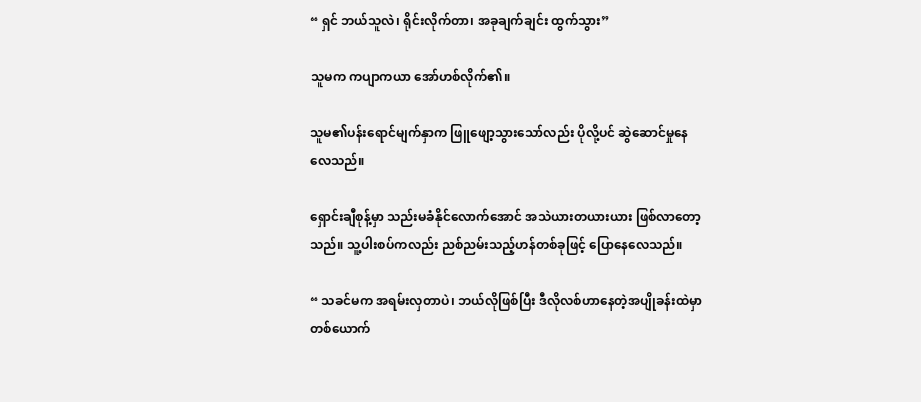“ ရှင် ဘယ်သူလဲ၊ ရိုင်းလိုက်တာ၊ အခုချက်ချင်း ထွက်သွား”

သူမက ကပျာကယာ အော်ဟစ်လိုက်၏။

သူမ၏ပန်းရောင်မျက်နှာက ဖြူဖျော့သွားသော်လည်း ပိုလို့ပင် ဆွဲဆောင်မှုနေလေသည်။

ရှောင်းချီစုန့်မှာ သည်းမခံနိုင်လောက်အောင် အသဲယားတယားယား ဖြစ်လာတော့သည်။ သူ့ပါးစပ်ကလည်း ညစ်ညမ်းသည့်ဟန်တစ်ခုဖြင့် ပြောနေလေသည်။

“ သခင်မက အရမ်းလှတာပဲ၊ ဘယ်လိုဖြစ်ပြီး ဒီလိုလစ်ဟာနေတဲ့အပျိုခန်းထဲမှာ တစ်ယောက်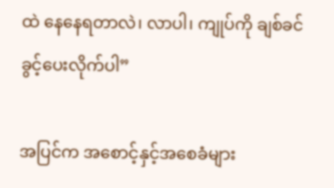ထဲ နေနေရတာလဲ၊ လာပါ၊ ကျုပ်ကို ချစ်ခင်ခွင့်ပေးလိုက်ပါ”

အပြင်က အစောင့်နှင့်အစေခံများ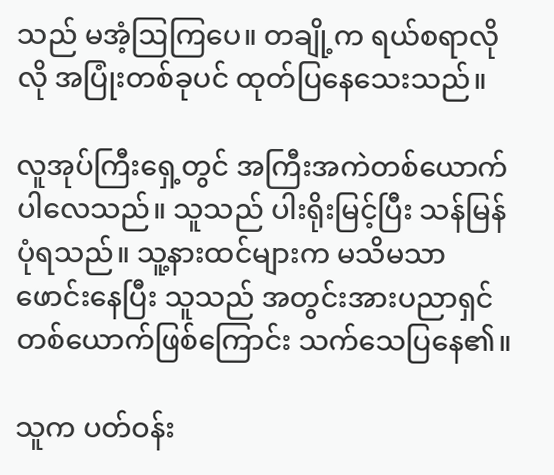သည် မအံ့ဩကြပေ။ တချို့က ရယ်စရာလိုလို အပြုံးတစ်ခုပင် ထုတ်ပြနေသေးသည်။

လူအုပ်ကြီးရှေ့တွင် အကြီးအကဲတစ်ယောက်ပါလေသည်။ သူသည် ပါးရိုးမြင့်ပြီး သန်မြန်ပုံရသည်။ သူ့နားထင်များက မသိမသာ ဖောင်းနေပြီး သူသည် အတွင်းအားပညာရှင်တစ်ယောက်ဖြစ်ကြောင်း သက်သေပြနေ၏။

သူက ပတ်ဝန်း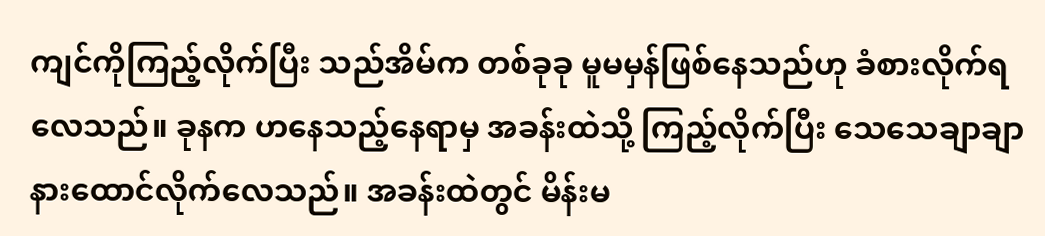ကျင်ကိုကြည့်လိုက်ပြီး သည်အိမ်က တစ်ခုခု မူမမှန်ဖြစ်နေသည်ဟု ခံစားလိုက်ရလေသည်။ ခုနက ဟနေသည့်နေရာမှ အခန်းထဲသို့ ကြည့်လိုက်ပြီး သေသေချာချာ နားထောင်လိုက်လေသည်။ အခန်းထဲတွင် မိန်းမ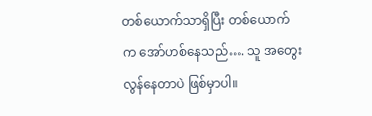တစ်ယောက်သာရှိပြီး တစ်ယောက်က အော်ဟစ်နေသည်…. သူ အတွေးလွန်နေတာပဲ ဖြစ်မှာပါ။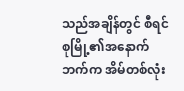သည်အချိန်တွင် စီရင်စုမြို့၏အနောက်ဘက်က အိမ်တစ်လုံး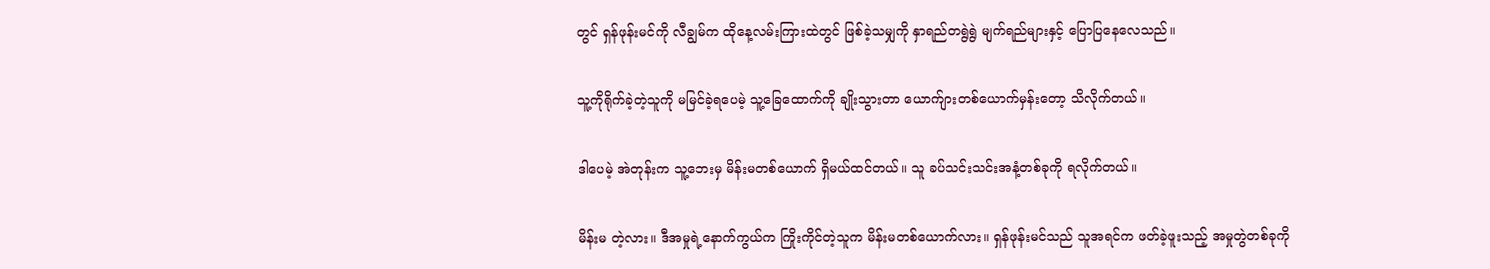တွင် ရှန်ဖုန်းမင်ကို လီချွမ်က ထိုနေ့လမ်းကြားထဲတွင် ဖြစ်ခဲ့သမျှကို နှာရည်တရွဲရွဲ မျက်ရည်များနှင့် ပြောပြနေလေသည်။

သူ့ကိုရိုက်ခဲ့တဲ့သူကို မမြင်ခဲ့ရပေမဲ့ သူ့ခြေထောက်ကို ချိုးသွားတာ ယောက်ျားတစ်ယောက်မှန်းတော့ သိလိုက်တယ်။

ဒါပေမဲ့ အဲတုန်းက သူ့ဘေးမှ မိန်းမတစ်ယောက် ရှိမယ်ထင်တယ်။ သူ ခပ်သင်းသင်းအနံ့တစ်ခုကို ရလိုက်တယ်။

မိန်းမ တဲ့လား။ ဒီအမှုရဲ့နောက်ကွယ်က ကြိုးကိုင်တဲ့သူက မိန်းမတစ်ယောက်လား။ ရှန်ဖုန်းမင်သည် သူအရင်က ဖတ်ခဲ့ဖူးသည့် အမှုတွဲတစ်ခုကို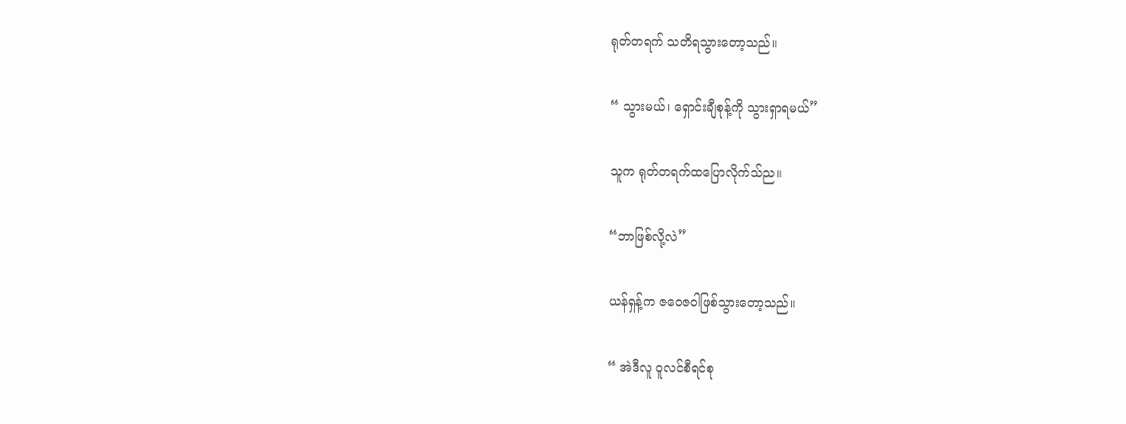ရုတ်တရက် သတိရသွားတော့သည်။

“ သွားမယ်၊ ရှောင်းချီစုန့်ကို သွားရှာရမယ်”

သူက ရုတ်တရက်ထပြောလိုက်သ်ည။

“ဘာဖြစ်လို့လဲ”

ယန်ရှန့်က ဇဝေဇဝါဖြစ်သွားတော့သည်။

“ အဲဒီလူ ဝူလင်စီရင်စု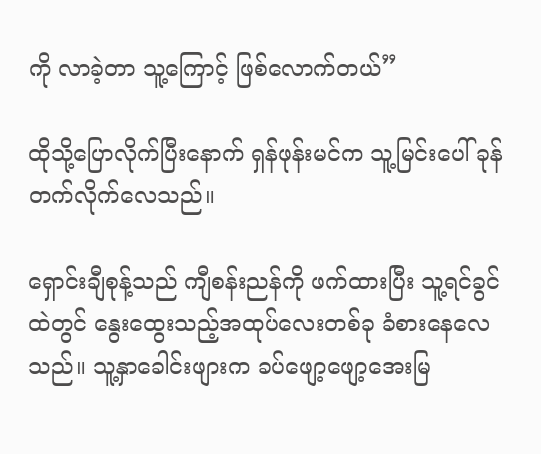ကို လာခဲ့တာ သူ့ကြောင့် ဖြစ်လောက်တယ်”

ထိုသို့ပြောလိုက်ပြီးနောက် ရှန်ဖုန်းမင်က သူ့မြင်းပေါ် ခုန်တက်လိုက်လေသည်။

ရှောင်းချီစုန့်သည် ကျီစန်းညန်ကို ဖက်ထားပြီး သူ့ရင်ခွင်ထဲတွင် နွေးထွေးသည့်အထုပ်လေးတစ်ခု ခံစားနေလေသည်။ သူ့နှာခေါင်းဖျားက ခပ်ဖျော့ဖျော့အေးမြ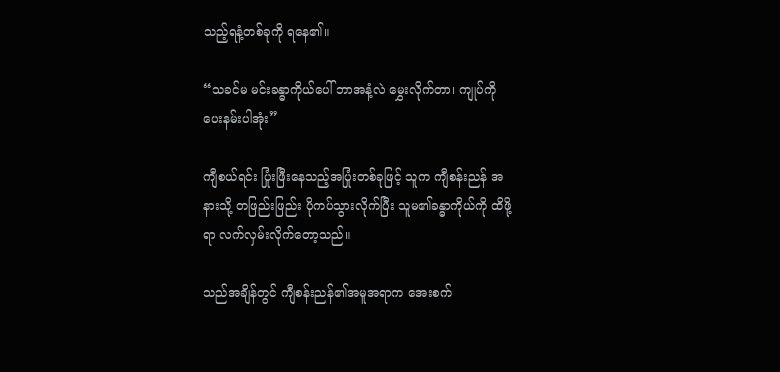သည့်ရနံ့တစ်ခုကို ရနေ၏။

“သခင်မ မင်းခန္ဓာကိုယ်ပေါ် ဘာအနံ့လဲ မွှေးလိုက်တာ၊ ကျုပ်ကို ပေးနမ်းပါအုံး”

ကျီစယ်ရင်း ပြုံးဖြီးနေသည့်အပြုံးတစ်ခုဖြင့် သူက ကျီစန်းညန် အနားသို့ တဖြည်းဖြည်း ပိုကပ်သွားလိုက်ပြီး သူမ၏ခန္ဓာကိုယ်ကို ထိဖို့ရာ လက်လှမ်းလိုက်တော့သည်။

သည်အချိန်တွင် ကျီစန်းညန်၏အမူအရာက အေးစက်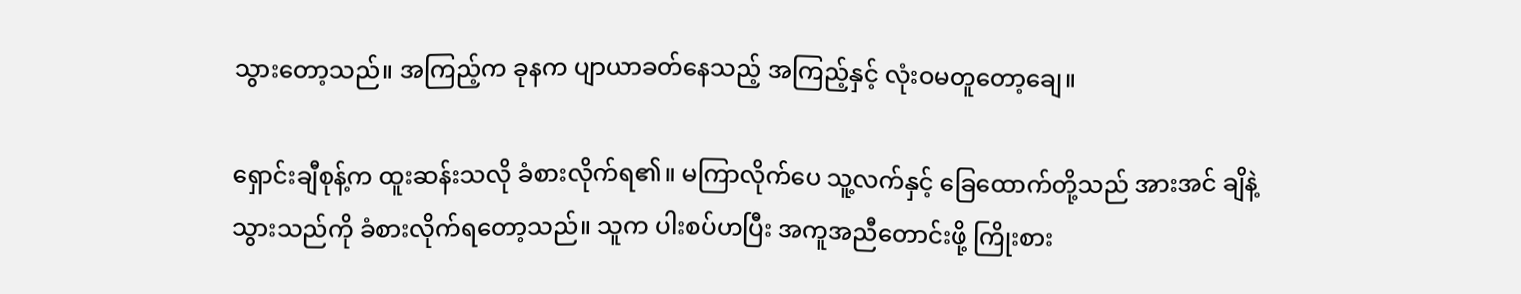သွားတော့သည်။ အကြည့်က ခုနက ပျာယာခတ်နေသည့် အကြည့်နှင့် လုံးဝမတူတော့ချေ။

ရှောင်းချီစုန့်က ထူးဆန်းသလို ခံစားလိုက်ရ၏။ မကြာလိုက်ပေ သူ့လက်နှင့် ခြေထောက်တို့သည် အားအင် ချိနဲ့သွားသည်ကို ခံစားလိုက်ရတော့သည်။ သူက ပါးစပ်ဟပြီး အကူအညီတောင်းဖို့ ကြိုးစား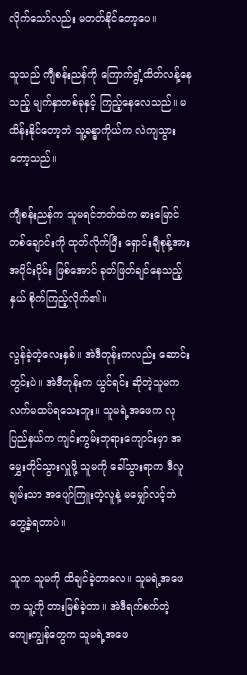လိုက်သော်လည်း မတတ်နိုင်တော့ပေ။

သူသည် ကျီစန်းညန်ကို ကြောက်ရွံ့ထိတ်လန့်နေသည့် မျက်နှာတစ်ခုနှင့် ကြည့်နေလေသည်။ မထိန်းနိုင်တော့ဘဲ သူ့ခန္ဓာကိုယ်က လဲကျသွားတော့သည်။

ကျီစန်းညန်က သူမရင်ဘတ်ထဲက ဓားမြောင်တစ်ချောင်းကို ထုတ်လိုက်ပြီး ရှောင်းချီစုန့်အား အပိုင်းပိုင်း ဖြစ်အောင် ခုတ်ဖြတ်ချင်နေသည့်နှယ် စိုက်ကြည့်လိုက်၏။

လွန်ခဲ့တဲ့လေးနှစ်။ အဲဒီတုန်းကလည်း ဆောင်းတွင်းပဲ။ အဲဒီတုန်းက ယွင်ရင်း ဆိုတဲ့သူမက လက်မထပ်ရသေးဘူး။ သူမရဲ့အဖေက လုပြည်နယ်က ကျင်းကွမ်းဘုရားကျောင်းမှာ အမွှေးတိုင်သွားလှူဖို့ သူမကို ခေါ်သွားရာက ဒီလူချမ်းသာ အပျော်ကြူးတဲ့လူနဲ့ မမျှော်လင့်ဘဲ တွေ့ခဲ့ရတာပဲ။

သူက သူမကို ထိချင်ခဲ့တာလေ။ သူမရဲ့အဖေက သူ့ကို တားမြစ်ခဲ့တာ။ အဲဒီရက်စက်တဲ့ကျေးကျွန်တွေက သူမရဲ့အဖေ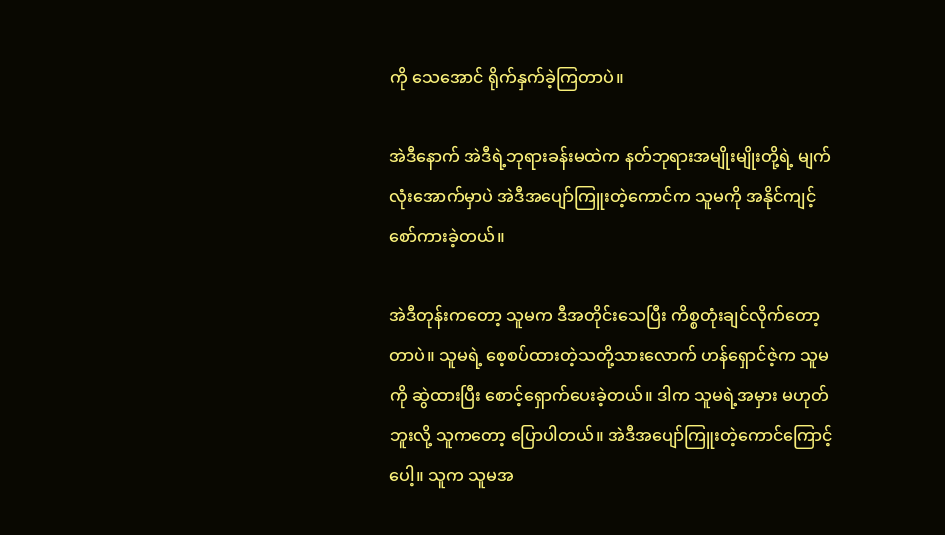ကို သေအောင် ရိုက်နှက်ခဲ့ကြတာပဲ။

အဲဒီနောက် အဲဒီရဲ့ဘုရားခန်းမထဲက နတ်ဘုရားအမျိုးမျိုးတို့ရဲ့ မျက်လုံးအောက်မှာပဲ အဲဒီအပျော်ကြူးတဲ့ကောင်က သူမကို အနိုင်ကျင့်စော်ကားခဲ့တယ်။

အဲဒီတုန်းကတော့ သူမက ဒီအတိုင်းသေပြီး ကိစ္စတုံးချင်လိုက်တော့တာပဲ။ သူမရဲ့ စေ့စပ်ထားတဲ့သတို့သားလောက် ဟန်ရှောင်ဇဲ့က သူမကို ဆွဲထားပြီး စောင့်ရှောက်ပေးခဲ့တယ်။ ဒါက သူမရဲ့အမှား မဟုတ်ဘူးလို့ သူကတော့ ပြောပါတယ်။ အဲဒီအပျော်ကြူးတဲ့ကောင်ကြောင့်ပေါ့။ သူက သူမအ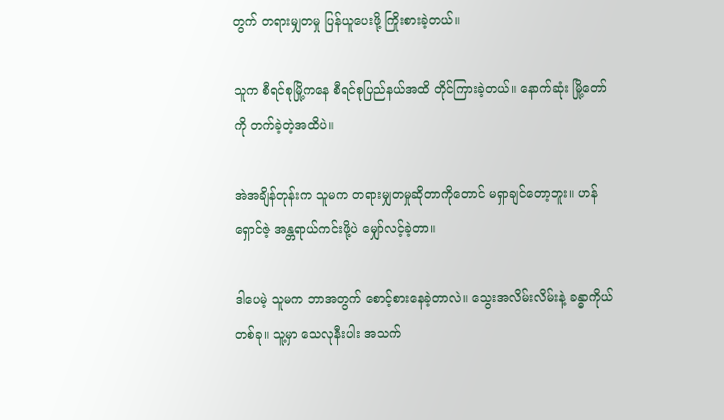တွက် တရားမျှတမှု ပြန်ယူပေးဖို့ ကြိုးစားခဲ့တယ်။

သူက စီရင်စုမြို့ကနေ စီရင်စုပြည်နယ်အထိ တိုင်ကြားခဲ့တယ်။ နောက်ဆုံး မြို့တော်ကို တက်ခဲ့တဲ့အထိပဲ။

အဲအချိန်တုန်းက သူမက တရားမျှတမှုဆိုတာကိုတောင် မရှာချင်တော့ဘူး။ ဟန်ရှောင်ဇဲ့ အန္တရာယ်ကင်းဖို့ပဲ မျှော်လင့်ခဲ့တာ။

ဒါပေမဲ့ သူမက ဘာအတွက် စောင့်စားနေခဲ့တာလဲ။ သွေးအလိမ်းလိမ်းနဲ့ ခန္ဓာကိုယ်တစ်ခု။ သူ့မှာ သေလုနီးပါး အသက်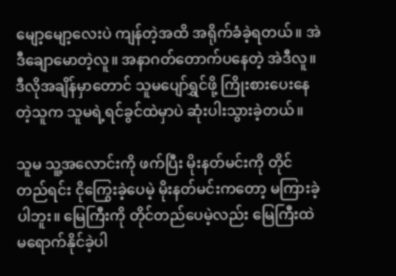မျော့မျော့လေးပဲ ကျန်တဲ့အထိ အရိုက်ခံခဲ့ရတယ်။ အဲဒီချောမောတဲ့လူ။ အနာဂတ်တောက်ပနေတဲ့ အဲဒီလူ။ ဒီလိုအချိန်မှာတောင် သူမပျော်ရွှင်ဖို့ ကြိုးစားပေးနေတဲ့သူက သူမရဲ့ရင်ခွင်ထဲမှာပဲ ဆုံးပါးသွားခဲ့တယ်။

သူမ သူ့အလောင်းကို ဖက်ပြီး မိုးနတ်မင်းကို တိုင်တည်ရင်း ငိုကြွေးခဲ့ပေမဲ့ မိုးနတ်မင်းကတော့ မကြားခဲ့ပါဘူး။ မြေကြီးကို တိုင်တည်ပေမဲ့လည်း မြေကြီးထဲ မရောက်နိုင်ခဲ့ပါ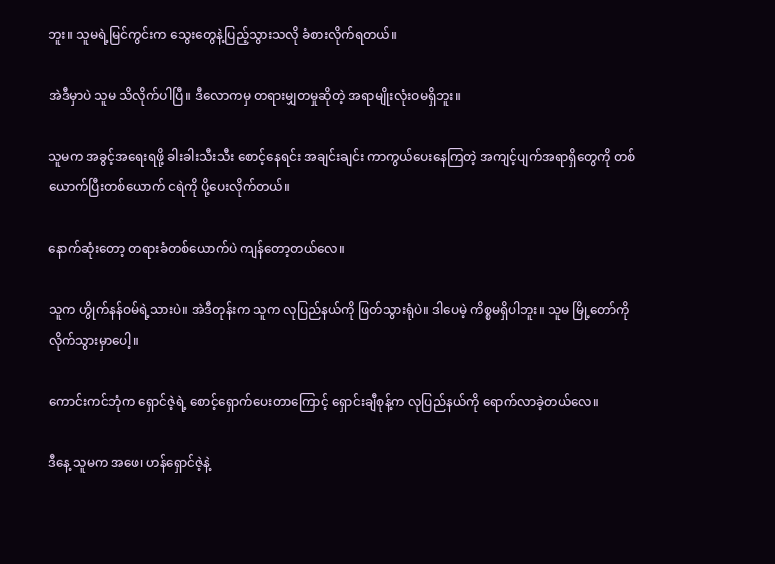ဘူး။ သူမရဲ့မြင်ကွင်းက သွေးတွေနဲ့ပြည့်သွားသလို ခံစားလိုက်ရတယ်။

အဲဒီမှာပဲ သူမ သိလိုက်ပါပြီ။ ဒီလောကမှ တရားမျှတမှုဆိုတဲ့ အရာမျိုးလုံးဝမရှိဘူး။

သူမက အခွင့်အရေးရဖို့ ခါးခါးသီးသီး စောင့်နေရင်း အချင်းချင်း ကာကွယ်ပေးနေကြတဲ့ အကျင့်ပျက်အရာရှိတွေကို တစ်ယောက်ပြီးတစ်ယောက် ငရဲကို ပို့ပေးလိုက်တယ်။

နောက်ဆုံးတော့ တရားခံတစ်ယောက်ပဲ ကျန်တော့တယ်လေ။

သူက ဟွိုက်နန်ဝမ်ရဲ့သားပဲ။ အဲဒီတုန်းက သူက လုပြည်နယ်ကို ဖြတ်သွားရုံပဲ။ ဒါပေမဲ့ ကိစ္စမရှိပါဘူး။ သူမ မြို့တော်ကို လိုက်သွားမှာပေါ့။

ကောင်းကင်ဘုံက ရှောင်ဇဲ့ရဲ့ စောင့်ရှောက်ပေးတာကြောင့် ရှောင်းချီစုန့်က လုပြည်နယ်ကို ရောက်လာခဲ့တယ်လေ။

ဒီနေ့ သူမက အဖေ၊ ဟန်ရှောင်ဇဲ့နဲ့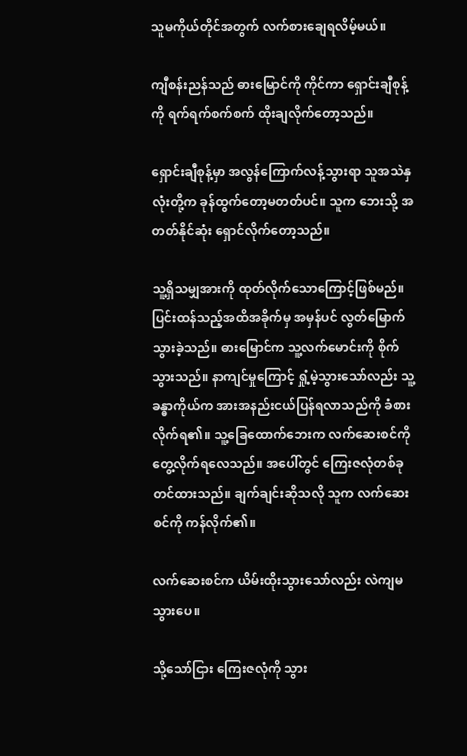သူမကိုယ်တိုင်အတွက် လက်စားချေရလိမ့်မယ်။

ကျီစန်းညန်သည် ဓားမြောင်ကို ကိုင်ကာ ရှောင်းချီစုန့်ကို ရက်ရက်စက်စက် ထိုးချလိုက်တော့သည်။

ရှောင်းချီစုန့်မှာ အလွန်ကြောက်လန့်သွားရာ သူအသဲနှလုံးတို့က ခုန်ထွက်တော့မတတ်ပင်။ သူက ဘေးသို့ အတတ်နိုင်ဆုံး ရှောင်လိုက်တော့သည်။

သူ့ရှိသမျှအားကို ထုတ်လိုက်သောကြောင့်ဖြစ်မည်။ ပြင်းထန်သည့်အထိအခိုက်မှ အမှန်ပင် လွတ်မြောက်သွားခဲ့သည်။ ဓားမြောင်က သူ့လက်မောင်းကို စိုက်သွားသည်။ နာကျင်မှုကြောင့် ရှုံ့မဲ့သွားသော်လည်း သူ့ခန္ဓာကိုယ်က အားအနည်းငယ်ပြန်ရလာသည်ကို ခံစားလိုက်ရ၏။ သူ့ခြေထောက်ဘေးက လက်ဆေးစင်ကို တွေ့လိုက်ရလေသည်။ အပေါ်တွင် ကြေးဇလုံတစ်ခု တင်ထားသည်။ ချက်ချင်းဆိုသလို သူက လက်ဆေးစင်ကို ကန်လိုက်၏။

လက်ဆေးစင်က ယိမ်းထိုးသွားသော်လည်း လဲကျမသွားပေ။

သို့သော်ငြား ကြေးဇလုံကို သွား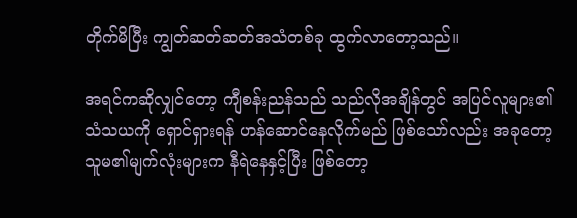တိုက်မိပြီး ကျွတ်ဆတ်ဆတ်အသံတစ်ခု ထွက်လာတော့သည်။

အရင်ကဆိုလျှင်တော့ ကျီစန်းညန်သည် သည်လိုအချိန်တွင် အပြင်လူများ၏သံသယကို ရှောင်ရှားရန် ဟန်ဆောင်နေလိုက်မည် ဖြစ်သော်လည်း အခုတော့ သူမ၏မျက်လုံးများက နီရဲနေနှင့်ပြီး ဖြစ်တော့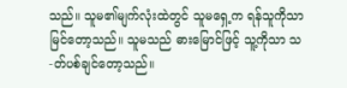သည်။ သူမ၏မျက်လုံးထဲတွင် သူမရှေ့က ရန်သူကိုသာ မြင်တော့သည်။ သူမသည် ဓားမြောင်ဖြင့် သူ့ကိုသာ သ-တ်ပစ်ချင်တော့သည်။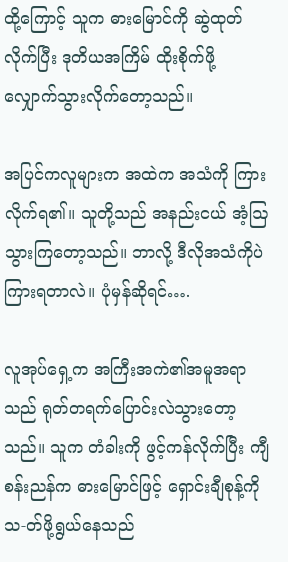ထို့ကြောင့် သူက ဓားမြောင်ကို ဆွဲထုတ်လိုက်ပြီး ဒုတိယအကြိမ် ထိုးစိုက်ဖို့ လျှောက်သွားလိုက်တော့သည်။

အပြင်ကလူများက အထဲက အသံကို ကြားလိုက်ရ၏။ သူတို့သည် အနည်းငယ် အံ့ဩသွားကြတော့သည်။ ဘာလို့ ဒီလိုအသံကိုပဲ ကြားရတာလဲ။ ပုံမှန်ဆိုရင်….

လူအုပ်ရှေ့က အကြီးအကဲ၏အမူအရာသည် ရုတ်တရက်ပြောင်းလဲသွားတော့သည်။ သူက တံခါးကို ဖွင့်ကန်လိုက်ပြီး ကျီစန်းညန်က ဓားမြောင်ဖြင့် ရှောင်းချီစုန့်ကို သ-တ်ဖို့ရွယ်နေသည်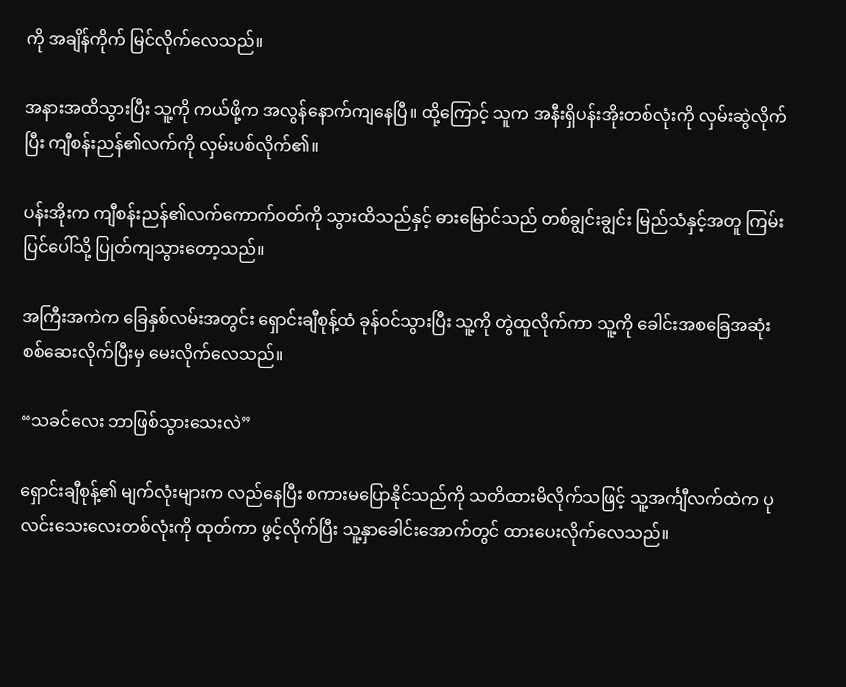ကို အချိန်ကိုက် မြင်လိုက်လေသည်။

အနားအထိသွားပြီး သူ့ကို ကယ်ဖို့က အလွန်နောက်ကျနေပြီ။ ထို့ကြောင့် သူက အနီးရှိပန်းအိုးတစ်လုံးကို လှမ်းဆွဲလိုက်ပြီး ကျီစန်းညန်၏လက်ကို လှမ်းပစ်လိုက်၏။

ပန်းအိုးက ကျီစန်းညန်၏လက်ကောက်ဝတ်ကို သွားထိသည်နှင့် ဓားမြောင်သည် တစ်ချွင်းချွင်း မြည်သံနှင့်အတူ ကြမ်းပြင်ပေါ်သို့ ပြုတ်ကျသွားတော့သည်။

အကြီးအကဲက ခြေနှစ်လမ်းအတွင်း ရှောင်းချီစုန့်ထံ ခုန်ဝင်သွားပြီး သူ့ကို တွဲထူလိုက်ကာ သူ့ကို ခေါင်းအစခြေအဆုံး စစ်ဆေးလိုက်ပြီးမှ မေးလိုက်လေသည်။

“သခင်လေး ဘာဖြစ်သွားသေးလဲ”

ရှောင်းချီစုန့်၏ မျက်လုံးများက လည်နေပြီး စကားမပြောနိုင်သည်ကို သတိထားမိလိုက်သဖြင့် သူ့အင်္ကျီလက်ထဲက ပုလင်းသေးလေးတစ်လုံးကို ထုတ်ကာ ဖွင့်လိုက်ပြီး သူ့နှာခေါင်းအောက်တွင် ထားပေးလိုက်လေသည်။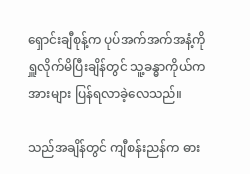ရှောင်းချီစုန့်က ပုပ်အက်အက်အနံ့ကို ရှူလိုက်မိပြီးချိန်တွင် သူ့ခန္ဓာကိုယ်က အားများ ပြန်ရလာခဲ့လေသည်။

သည်အချိန်တွင် ကျီစန်းညန်က ဓား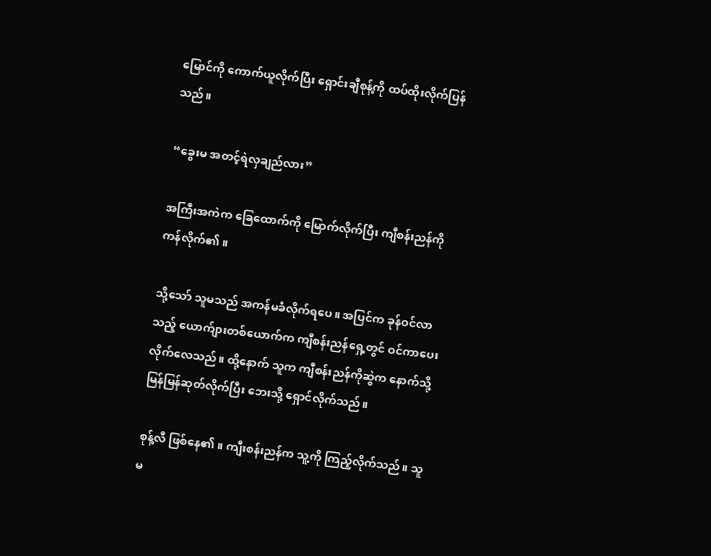မြောင်ကို ကောက်ယူလိုက်ပြီး ရှောင်းချီစုန့်ကို ထပ်ထိုးလိုက်ပြန်သည်။

“ခွေးမ အတင့်ရဲလှချည်လား”

အကြီးအကဲက ခြေထောက်ကို မြောက်လိုက်ပြီး ကျီစန်းညန်ကို ကန်လိုက်၏။

သို့သော် သူမသည် အကန်မခံလိုက်ရပေ။ အပြင်က ခုန်ဝင်လာသည့် ယောက်ျားတစ်ယောက်က ကျီစန်းညန်ရှေ့တွင် ဝင်ကာပေးလိုက်လေသည်။ ထို့နောက် သူက ကျီစန်းညန်ကိုဆွဲက နောက်သို့ မြန်မြန်ဆုတ်လိုက်ပြီး ဘေးသို့ ရှောင်လိုက်သည်။

စုန့်လီ ဖြစ်နေ၏။ ကျီးစန်းညန်က သူ့ကို ကြည့်လိုက်သည်။ သူမ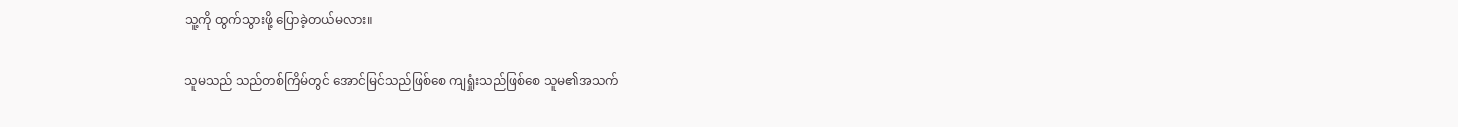သူ့ကို ထွက်သွားဖို့ ပြောခဲ့တယ်မလား။

သူမသည် သည်တစ်ကြိမ်တွင် အောင်မြင်သည်ဖြစ်စေ ကျရှုံးသည်ဖြစ်စေ သူမ၏အသက်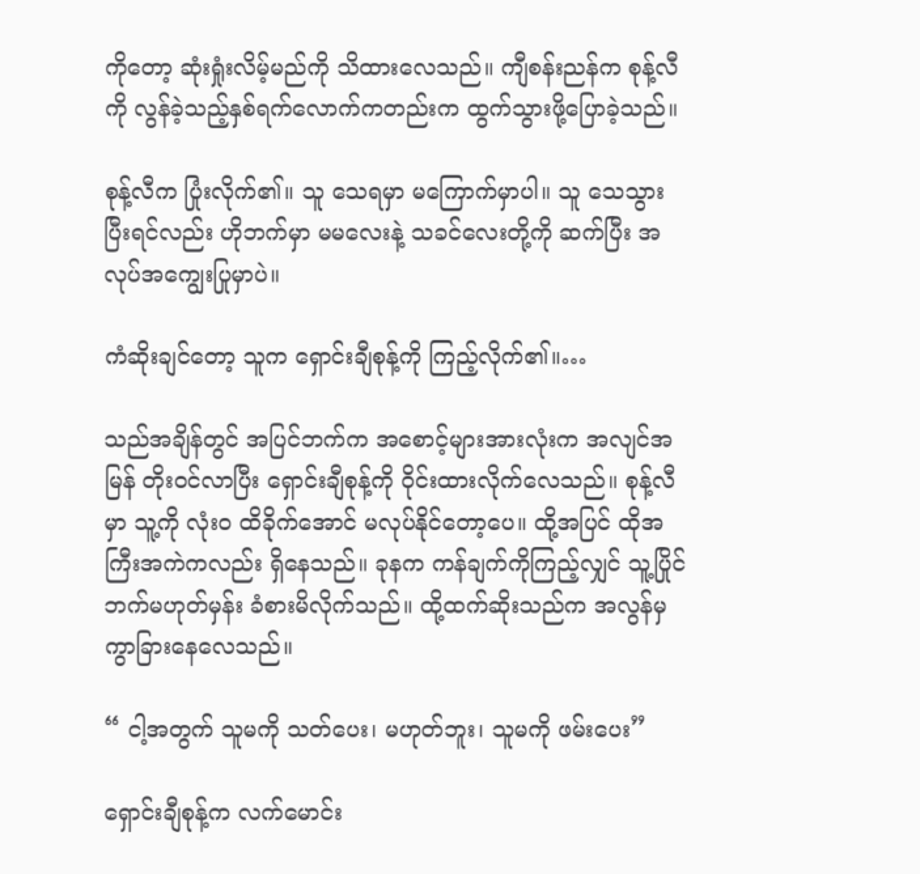ကိုတော့ ဆုံးရှုံးလိမ့်မည်ကို သိထားလေသည်။ ကျီစန်းညန်က စုန့်လီကို လွန်ခဲ့သည့်နှစ်ရက်လောက်ကတည်းက ထွက်သွားဖို့ပြောခဲ့သည်။

စုန့်လီက ပြုံးလိုက်၏။ သူ သေရမှာ မကြောက်မှာပါ။ သူ သေသွားပြီးရင်လည်း ဟိုဘက်မှာ မမလေးနဲ့ သခင်လေးတို့ကို ဆက်ပြီး အလုပ်အကျွေးပြုမှာပဲ။

ကံဆိုးချင်တော့ သူက ရှောင်းချီစုန့်ကို ကြည့်လိုက်၏။…

သည်အချိန်တွင် အပြင်ဘက်က အစောင့်များအားလုံးက အလျင်အမြန် တိုးဝင်လာပြီး ရှောင်းချီစုန့်ကို ဝိုင်းထားလိုက်လေသည်။ စုန့်လီမှာ သူ့ကို လုံးဝ ထိခိုက်အောင် မလုပ်နိုင်တော့ပေ။ ထို့အပြင် ထိုအကြီးအကဲကလည်း ရှိနေသည်။ ခုနက ကန်ချက်ကိုကြည့်လျှင် သူ့ပြိုင်ဘက်မဟုတ်မှန်း ခံစားမိလိုက်သည်။ ထို့ထက်ဆိုးသည်က အလွန်မှ ကွာခြားနေလေသည်။

“ ငါ့အတွက် သူမကို သတ်ပေး၊ မဟုတ်ဘူး၊ သူမကို ဖမ်းပေး”

ရှောင်းချီစုန့်က လက်မောင်း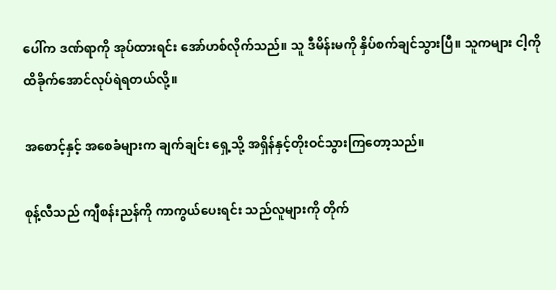ပေါ်က ဒဏ်ရာကို အုပ်ထားရင်း အော်ဟစ်လိုက်သည်။ သူ ဒီမိန်းမကို နှိပ်စက်ချင်သွားပြီ။ သူကများ ငါ့ကို ထိခိုက်အောင်လုပ်ရဲရတယ်လို့။

အစောင့်နှင့် အစေခံများက ချက်ချင်း ရှေ့သို့ အရှိန်နှင့်တိုးဝင်သွားကြတော့သည်။

စုန့်လီသည် ကျီစန်းညန်ကို ကာကွယ်ပေးရင်း သည်လူများကို တိုက်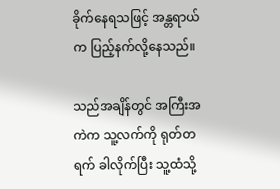ခိုက်နေရသဖြင့် အန္တရာယ်က ပြည့်နက်လို့နေသည်။

သည်အချိန်တွင် အကြီးအကဲက သူ့လက်ကို ရုတ်တရက် ခါလိုက်ပြီး သူ့ထံသို့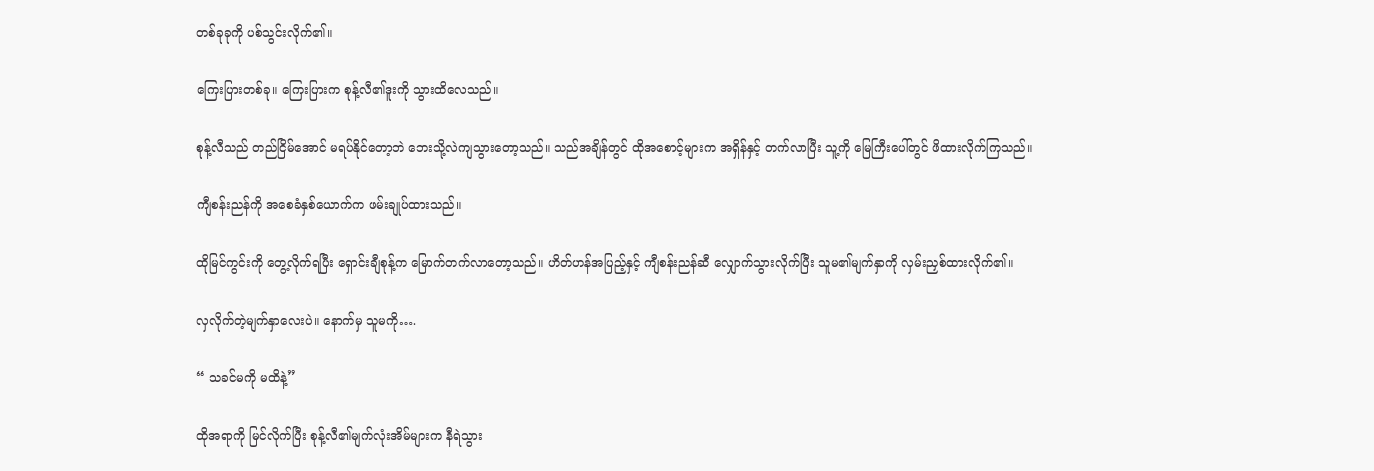တစ်ခုခုကို ပစ်သွင်းလိုက်၏။

ကြေးပြားတစ်ခု။ ကြေးပြားက စုန့်လီ၏ဒူးကို သွားထိလေသည်။

စုန့်လီသည် တည်ငြိမ်အောင် မရပ်နိုင်တော့ဘဲ ဘေးသို့လဲကျသွားတော့သည်။ သည်အချိန်တွင် ထိုအစောင့်များက အရှိန်နှင့် တက်လာပြီး သူ့ကို မြေကြီးပေါ်တွင် ဖိထားလိုက်ကြသည်။

ကျီစန်းညန်ကို အစေခံနှစ်ယောက်က ဖမ်းချုပ်ထားသည်။

ထိုမြင်ကွင်းကို တွေ့လိုက်ရပြီး ရှောင်းချီစုန့်က မြောက်တက်လာတော့သည်။ ဟိတ်ဟန်အပြည့်နှင့် ကျီစန်းညန်ဆီ လျှောက်သွားလိုက်ပြီး သူမ၏မျက်နှာကို လှမ်းညှစ်ထားလိုက်၏။

လှလိုက်တဲ့မျက်နှာလေးပဲ။ နောက်မှ သူမကို….

“ သခင်မကို မထိနဲ့”

ထိုအရာကို မြင်လိုက်ပြီး စုန့်လီ၏မျက်လုံးအိမ်များက နီရဲသွား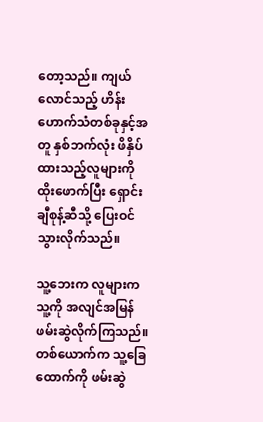တော့သည်။ ကျယ်လောင်သည့် ဟိန်းဟောက်သံတစ်ခုနှင့်အတူ နှစ်ဘက်လုံး ဖိနှိပ်ထားသည့်လူများကို ထိုးဖောက်ပြီး ရှောင်းချီစုန့်ဆီသို့ ပြေးဝင်သွားလိုက်သည်။

သူ့ဘေးက လူများက သူ့ကို အလျင်အမြန် ဖမ်းဆွဲလိုက်ကြသည်။ တစ်ယောက်က သူ့ခြေထောက်ကို ဖမ်းဆွဲ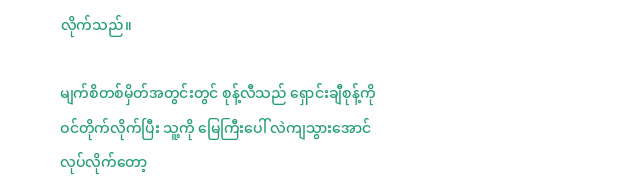လိုက်သည်။

မျက်စိတစ်မှိတ်အတွင်းတွင် စုန့်လီသည် ရှောင်းချီစုန့်ကို ဝင်တိုက်လိုက်ပြီး သူ့ကို မြေကြီးပေါ် လဲကျသွားအောင် လုပ်လိုက်တော့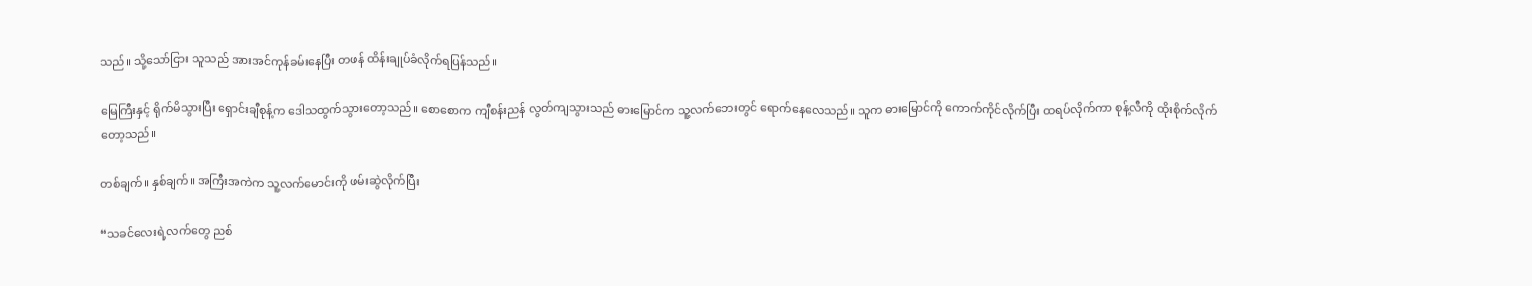သည်။ သို့သော်ငြား သူသည် အားအင်ကုန်ခမ်းနေပြီး တဖန် ထိန်းချုပ်ခံလိုက်ရပြန်သည်။

မြေကြီးနှင့် ရိုက်မိသွားပြီး ရှောင်းချီစုန့်က ဒေါသထွက်သွားတော့သည်။ စောစောက ကျီစန်းညန် လွတ်ကျသွားသည် ဓားမြောင်က သူ့လက်ဘေးတွင် ရောက်နေလေသည်။ သူက ဓားမြောင်ကို ကောက်ကိုင်လိုက်ပြီး ထရပ်လိုက်ကာ စုန့်လီကို ထိုးစိုက်လိုက်တော့သည်။

တစ်ချက်။ နှစ်ချက်။ အကြီးအကဲက သူ့လက်မောင်းကို ဖမ်းဆွဲလိုက်ပြီး

“သခင်လေးရဲ့လက်တွေ ညစ်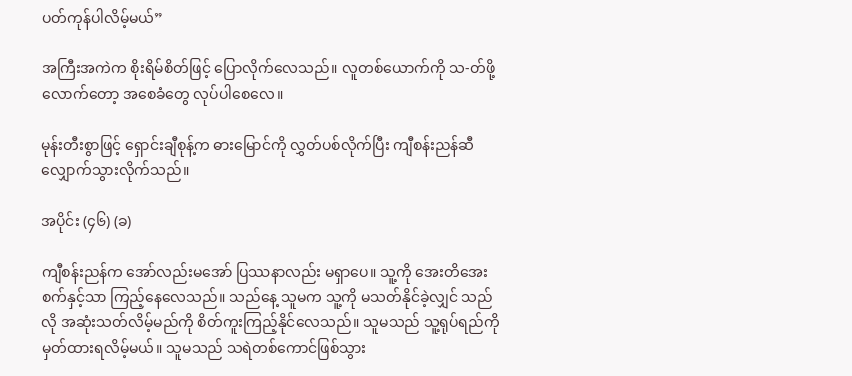ပတ်ကုန်ပါလိမ့်မယ်”

အကြီးအကဲက စိုးရိမ်စိတ်ဖြင့် ပြောလိုက်လေသည်။ လူတစ်ယောက်ကို သ-တ်ဖို့လောက်တော့ အစေခံတွေ လုပ်ပါစေလေ။

မုန်းတီးစွာဖြင့် ရှောင်းချီစုန့်က ဓားမြောင်ကို လွှတ်ပစ်လိုက်ပြီး ကျီစန်းညန်ဆီ လျှောက်သွားလိုက်သည်။

အပိုင်း (၄၆) (ခ)

ကျီစန်းညန်က အော်လည်းမအော် ပြဿနာလည်း မရှာပေ။ သူ့ကို အေးတိအေးစက်နှင့်သာ ကြည့်နေလေသည်။ သည်နေ့ သူမက သူ့ကို မသတ်နိုင်ခဲ့လျှင် သည်လို အဆုံးသတ်လိမ့်မည်ကို စိတ်ကူးကြည့်နိုင်လေသည်။ သူမသည် သူ့ရုပ်ရည်ကို မှတ်ထားရလိမ့်မယ်။ သူမသည် သရဲတစ်ကောင်ဖြစ်သွား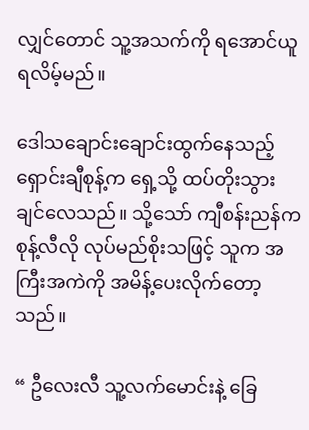လျှင်တောင် သူ့အသက်ကို ရအောင်ယူရလိမ့်မည်။

ဒေါသချောင်းချောင်းထွက်နေသည့် ရှောင်းချီစုန့်က ရှေ့သို့ ထပ်တိုးသွားချင်လေသည်။ သို့သော် ကျီစန်းညန်က စုန့်လီလို လုပ်မည်စိုးသဖြင့် သူက အကြီးအကဲကို အမိန့်ပေးလိုက်တော့သည်။

“ ဦလေးလီ သူ့လက်မောင်းနဲ့ ခြေ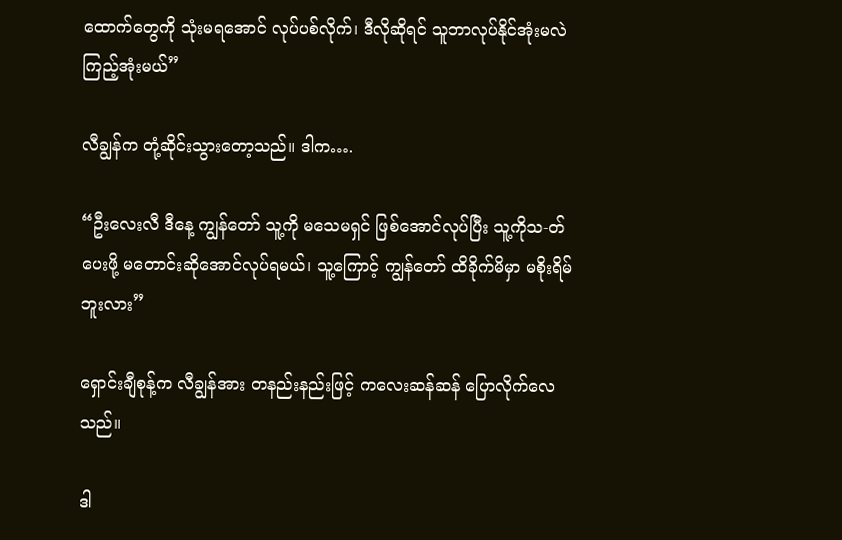ထောက်တွေကို သုံးမရအောင် လုပ်ပစ်လိုက်၊ ဒီလိုဆိုရင် သူဘာလုပ်နိုင်အုံးမလဲ ကြည့်အုံးမယ်”

လီချွန်က တုံ့ဆိုင်းသွားတော့သည်။ ဒါက….

“ဦးလေးလီ ဒီနေ့ ကျွန်တော် သူ့ကို မသေမရှင် ဖြစ်အောင်လုပ်ပြီး သူ့ကိုသ-တ်ပေးဖို့ မတောင်းဆိုအောင်လုပ်ရမယ်၊ သူ့ကြောင့် ကျွန်တော် ထိခိုက်မိမှာ မစိုးရိမ်ဘူးလား”

ရှောင်းချီစုန့်က လီချွန်အား တနည်းနည်းဖြင့် ကလေးဆန်ဆန် ပြောလိုက်လေသည်။

ဒါ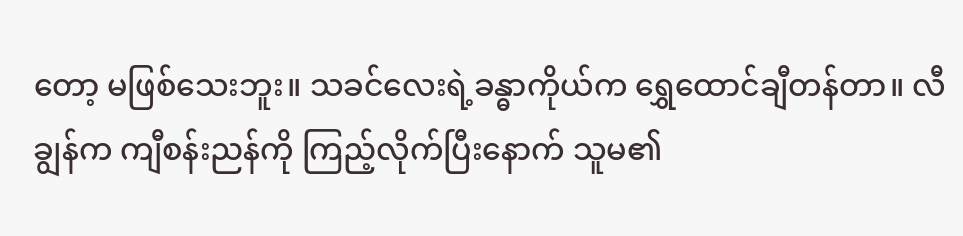တော့ မဖြစ်သေးဘူး။ သခင်လေးရဲ့ခန္ဓာကိုယ်က ရွှေထောင်ချီတန်တာ။ လီချွန်က ကျီစန်းညန်ကို ကြည့်လိုက်ပြီးနောက် သူမ၏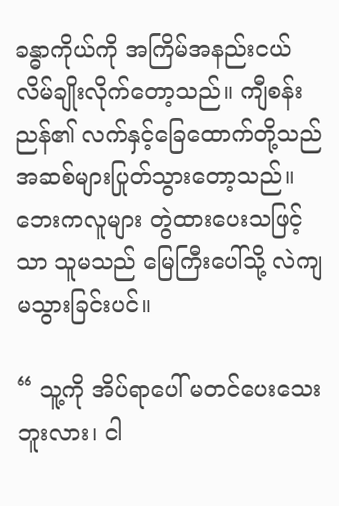ခန္ဓာကိုယ်ကို အကြိမ်အနည်းငယ် လိမ်ချိုးလိုက်တော့သည်။ ကျီစန်းညန်၏ လက်နှင့်ခြေထောက်တို့သည် အဆစ်များပြုတ်သွားတော့သည်။ ဘေးကလူများ တွဲထားပေးသဖြင့်သာ သူမသည် မြေကြီးပေါ်သို့ လဲကျမသွားခြင်းပင်။

“ သူ့ကို အိပ်ရာပေါ် မတင်ပေးသေးဘူးလား၊ ငါ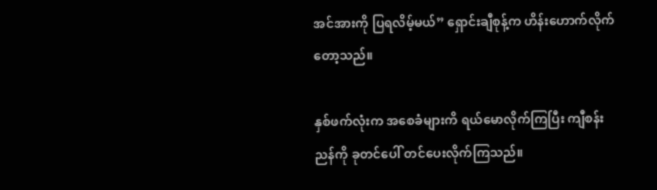အင်အားကို ပြရလိမ့်မယ်” ရှောင်းချီစုန့်က ဟိန်းဟောက်လိုက်တော့သည်။

နှစ်ဖက်လုံးက အစေခံများကိ ရယ်မောလိုက်ကြပြီး ကျီစန်းညန်ကို ခုတင်ပေါ် တင်ပေးလိုက်ကြသည်။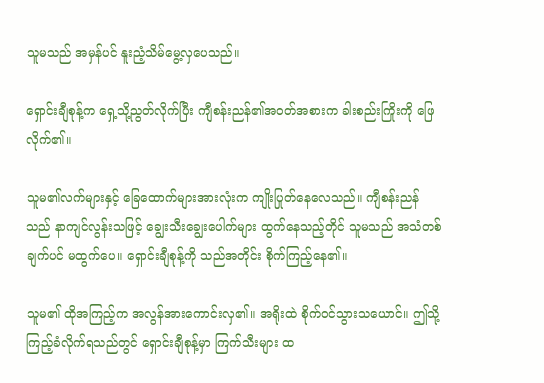သူမသည် အမှန်ပင် နူးညံ့သိမ်မွေ့လှပေသည်။

ရှောင်းချီစုန့်က ရှေ့သို့ညွတ်လိုက်ပြီး ကျီစန်းညန်၏အဝတ်အစားက ခါးစည်းကြိုးကို ဖြေလိုက်၏။

သူမ၏လက်များနှင့် ခြေထောက်များအားလုံးက ကျိုးပြုတ်နေလေသည်။ ကျီစန်းညန်သည် နာကျင်လွန်းသဖြင့် ချွေးသီးချွေးပေါက်များ ထွက်နေသည့်တိုင် သူမသည် အသံတစ်ချက်ပင် မထွက်ပေ။ ရှောင်းချီစုန့်ကို သည်အတိုင်း စိုက်ကြည့်နေ၏။

သူမ၏ ထိုအကြည့်က အလွန်အားကောင်းလှ၏။ အရိုးထဲ စိုက်ဝင်သွားသယောင်။ ဤသို့ ကြည့်ခံလိုက်ရသည်တွင် ရှောင်းချီစုန့်မှာ ကြက်သီးများ ထ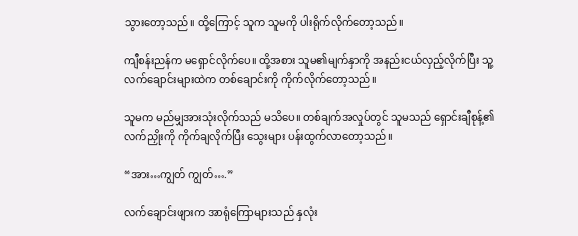သွားတော့သည်။ ထို့ကြောင့် သူက သူမကို ပါးရိုက်လိုက်တော့သည်။

ကျီစန်းညန်က မရှောင်လိုက်ပေ။ ထို့အစား သူမ၏မျက်နှာကို အနည်းငယ်လှည့်လိုက်ပြီး သူ့လက်ချောင်းများထဲက တစ်ချောင်းကို ကိုက်လိုက်တော့သည်။

သူမက မည်မျှအားသုံးလိုက်သည် မသိပေ။ တစ်ချက်အလှုပ်တွင် သူမသည် ရှောင်းချီစုန့်၏လက်ညှိုးကို ကိုက်ချလိုက်ပြီး သွေးများ ပန်းထွက်လာတော့သည်။

“အား…ကျွတ် ကျွတ်….”

လက်ချောင်းဖျားက အာရုံကြောများသည် နှလုံး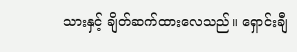သားနှင့် ချိတ်ဆက်ထားလေသည်။ ရှောင်းချီ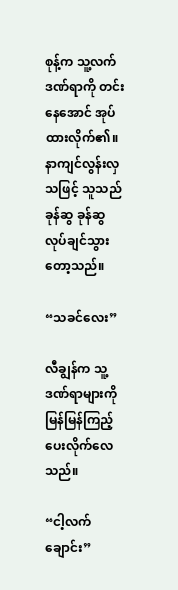စုန့်က သူ့လက်ဒဏ်ရာကို တင်းနေအောင် အုပ်ထားလိုက်၏။ နာကျင်လွန်းလှသဖြင့် သူသည် ခုန်ဆွ ခုန်ဆွ လုပ်ချင်သွားတော့သည်။

“သခင်လေး”

လီချွန်က သူ့ဒဏ်ရာများကို မြန်မြန်ကြည့်ပေးလိုက်လေသည်။

“ငါ့လက်ချောင်း”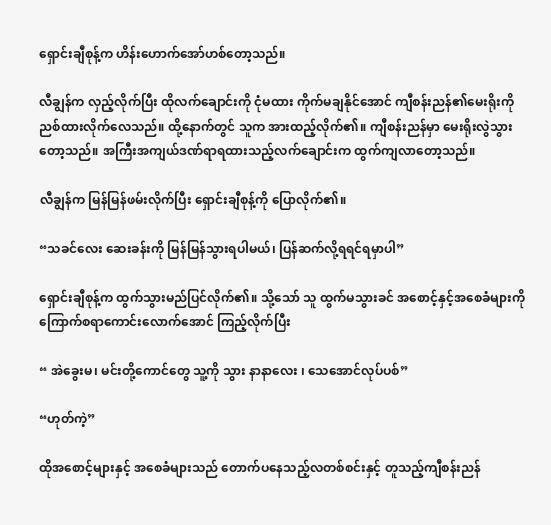ရှောင်းချီစုန့်က ဟိန်းဟောက်အော်ဟစ်တော့သည်။

လီချွန်က လှည့်လိုက်ပြီး ထိုလက်ချောင်းကို ငုံမထား ကိုက်မချနိုင်အောင် ကျီစန်းညန်၏မေးရိုးကို ညစ်ထားလိုက်လေသည်။ ထို့နောက်တွင် သူက အားထည့်လိုက်၏။ ကျီစန်းညန်မှာ မေးရိုးလွဲသွားတော့သည်။ အကြီးအကျယ်ဒဏ်ရာရထားသည့်လက်ချောင်းက ထွက်ကျလာတော့သည်။

လီချွန်က မြန်မြန်ဖမ်းလိုက်ပြီး ရှောင်းချီစုန့်ကို ပြောလိုက်၏။

“သခင်လေး ဆေးခန်းကို မြန်မြန်သွားရပါမယ်၊ ပြန်ဆက်လို့ရရင်ရမှာပါ”

ရှောင်းချီစုန့်က ထွက်သွားမည်ပြင်လိုက်၏။ သို့သော် သူ ထွက်မသွားခင် အစောင့်နှင့်အစေခံများကို ကြောက်စရာကောင်းလောက်အောင် ကြည့်လိုက်ပြီး

“ အဲခွေးမ၊ မင်းတို့ကောင်တွေ သူ့ကို သွား နာနာလေး ၊ သေအောင်လုပ်ပစ်”

“ဟုတ်ကဲ့”

ထိုအစောင့်များနှင့် အစေခံများသည် တောက်ပနေသည့်လတစ်စင်းနှင့် တူသည့်ကျီစန်းညန်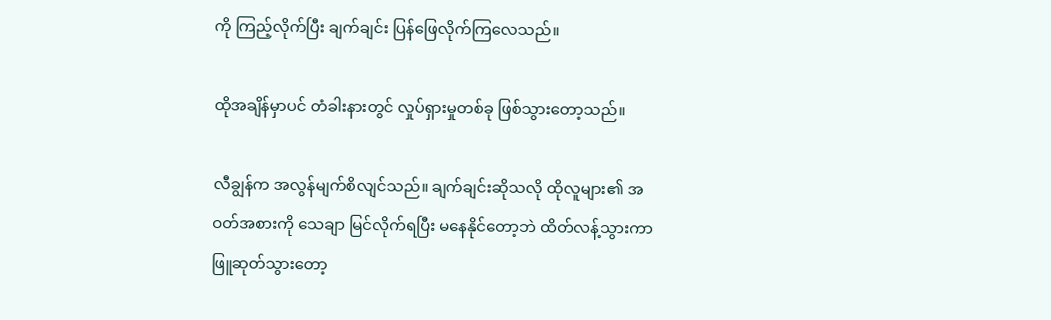ကို ကြည့်လိုက်ပြီး ချက်ချင်း ပြန်ဖြေလိုက်ကြလေသည်။

ထိုအချိန်မှာပင် တံခါးနားတွင် လှုပ်ရှားမှုတစ်ခု ဖြစ်သွားတော့သည်။

လီချွန်က အလွန်မျက်စိလျင်သည်။ ချက်ချင်းဆိုသလို ထိုလူများ၏ အဝတ်အစားကို သေချာ မြင်လိုက်ရပြီး မနေနိုင်တော့ဘဲ ထိတ်လန့်သွားကာ ဖြူဆုတ်သွားတော့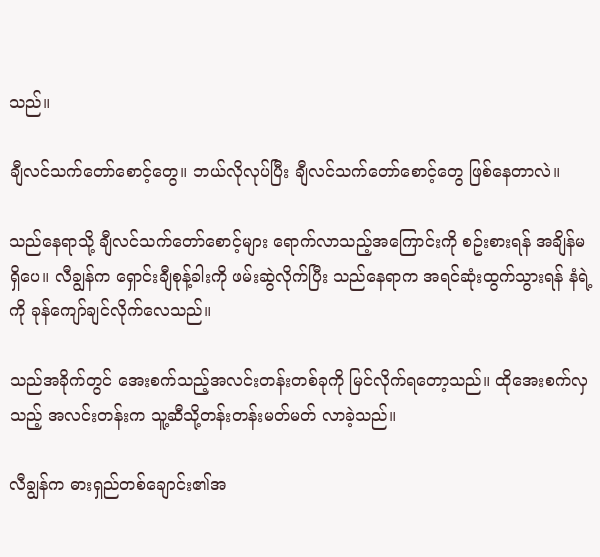သည်။

ချီလင်သက်တော်စောင့်တွေ။ ဘယ်လိုလုပ်ပြီး ချီလင်သက်တော်စောင့်တွေ ဖြစ်နေတာလဲ။

သည်နေရာသို့ ချီလင်သက်တော်စောင့်များ ရောက်လာသည့်အကြောင်းကို စဥ်းစားရန် အချိန်မရှိပေ။ လီချွန်က ရှောင်းချီစုန့်ခါးကို ဖမ်းဆွဲလိုက်ပြီး သည်နေရာက အရင်ဆုံးထွက်သွားရန် နံရဲ့ကို ခုန်ကျော်ချင်လိုက်လေသည်။

သည်အခိုက်တွင် အေးစက်သည့်အလင်းတန်းတစ်ခုကို မြင်လိုက်ရတော့သည်။ ထိုအေးစက်လှသည့် အလင်းတန်းက သူ့ဆီသို့တန်းတန်းမတ်မတ် လာခဲ့သည်။

လီချွန်က ဓားရှည်တစ်ချောင်း၏အ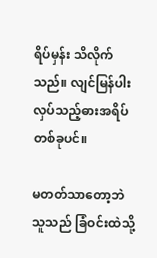ရိပ်မှန်း သိလိုက်သည်။ လျင်မြန်ပါးလှပ်သည့်ဓားအရိပ်တစ်ခုပင်။

မတတ်သာတော့ဘဲ သူသည် ခြံဝင်းထဲသို့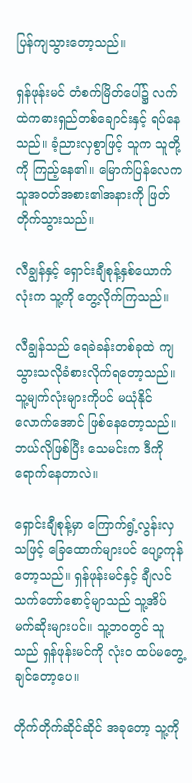ပြန်ကျသွားတော့သည်။

ရှန်ဖုန်းမင် တံစက်မြိတ်ပေါ်၌ လက်ထဲကဓားရှည်တစ်ချောင်းနှင့် ရပ်နေသည်။ ခံ့ညားလှစွာဖြင့် သူက သူတို့ကို ကြည့်နေ၏။ မြောက်ပြန်လေက သူအဝတ်အစား၏အနားကို ဖြတ်တိုက်သွားသည်။

လီချွန်နှင့် ရှောင်းချီစုန့်နှစ်ယောက်လုံးက သူ့ကို တွေ့လိုက်ကြသည်။

လီချွန်သည် ရေခဲခန်းတစ်ခုထဲ ကျသွားသလိုခံစားလိုက်ရတော့သည်။ သူ့မျက်လုံးများကိုပင် မယုံနိုင်လောက်အောင် ဖြစ်နေတော့သည်။ ဘယ်လိုဖြစ်ပြီး သေမင်းက ဒီကို ရောက်နေတာလဲ။

ရှောင်းချီစုန့်မှာ ကြောက်ရွံ့လွန်းလှသဖြင့် ခြေထောက်များပင် ပျော့ကုန်တော့သည်။ ရှန်ဖုန်းမင်နှင့် ချီလင်သက်တော်စောင့်မျာသည် သူ့အိပ်မက်ဆိုးများပင်။ သူ့ဘဝတွင် သူသည် ရှန်ဖုန်းမင်ကို လုံးဝ ထပ်မတွေ့ချင်တော့ပေ။

တိုက်တိုက်ဆိုင်ဆိုင် အခုတော့ သူ့ကို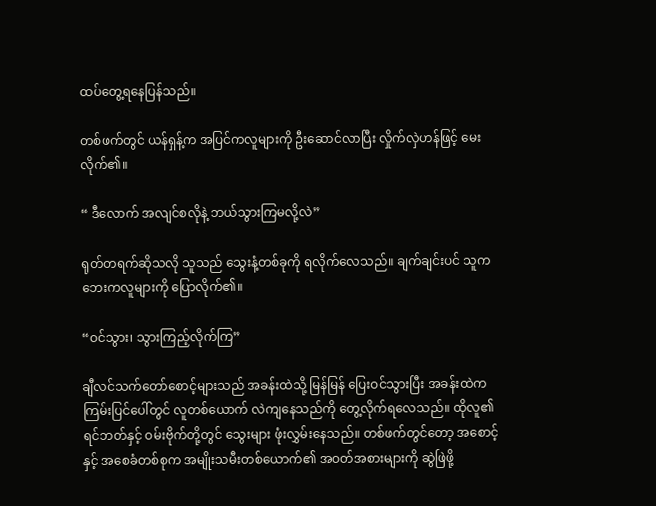ထပ်တွေ့ရနေပြန်သည်။

တစ်ဖက်တွင် ယန်ရှန့်က အပြင်ကလူများကို ဦးဆောင်လာပြီး လှိုက်လှဲဟန်ဖြင့် မေးလိုက်၏။

“ ဒီလောက် အလျင်စလိုနဲ့ ဘယ်သွားကြမလို့လဲ”

ရုတ်တရက်ဆိုသလို သူသည် သွေးနံ့တစ်ခုကို ရလိုက်လေသည်။ ချက်ချင်းပင် သူက ဘေးကလူများကို ပြောလိုက်၏။

“ဝင်သွား၊ သွားကြည့်လိုက်ကြ”

ချီလင်သက်တော်စောင့်များသည် အခန်းထဲသို့ မြန်မြန် ပြေးဝင်သွားပြီး အခန်းထဲက ကြမ်းပြင်ပေါ်တွင် လူတစ်ယောက် လဲကျနေသည်ကို တွေ့လိုက်ရလေသည်။ ထိုလူ၏ရင်ဘတ်နှင့် ဝမ်းဗိုက်တို့တွင် သွေးများ ဖုံးလွှမ်းနေသည်။ တစ်ဖက်တွင်တော့ အစောင့်နှင့် အစေခံတစ်စုက အမျိုးသမီးတစ်ယောက်၏ အဝတ်အစားများကို ဆွဲဖြဲဖို့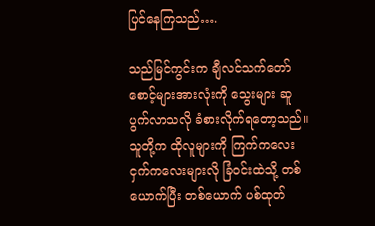ပြင်နေကြသည်….

သည်မြင်ကွင်းက ချီလင်သက်တော်စောင့်များအားလုံးကို သွေးများ ဆူပွက်လာသလို ခံစားလိုက်ရတော့သည်။ သူတို့က ထိုလူများကို ကြက်ကလေး ငှက်ကလေးများလို ခြံဝင်းထဲသို့ တစ်ယောက်ပြီး တစ်ယောက် ပစ်ထုတ်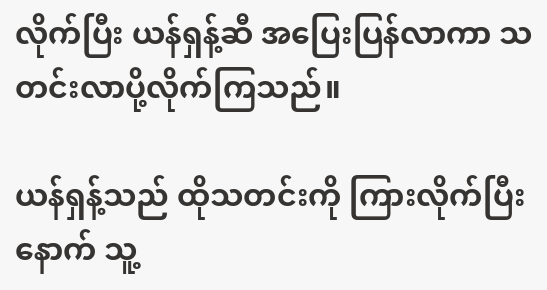လိုက်ပြီး ယန်ရှန့်ဆီ အပြေးပြန်လာကာ သတင်းလာပို့လိုက်ကြသည်။

ယန်ရှန့်သည် ထိုသတင်းကို ကြားလိုက်ပြီးနောက် သူ့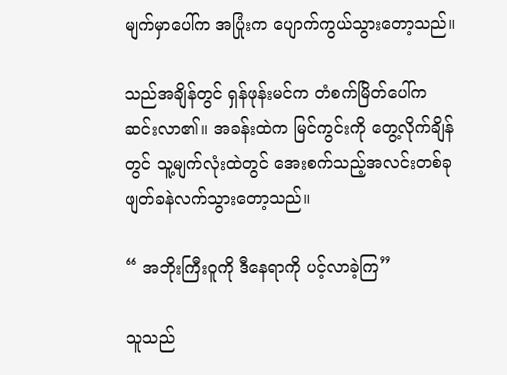မျက်မှာပေါ်က အပြုံးက ပျောက်ကွယ်သွားတော့သည်။

သည်အချိန်တွင် ရှန်ဖုန်းမင်က တံစက်မြိတ်ပေါ်က ဆင်းလာ၏။ အခန်းထဲက မြင်ကွင်းကို တွေ့လိုက်ချိန်တွင် သူ့မျက်လုံးထဲတွင် အေးစက်သည့်အလင်းတစ်ခု ဖျတ်ခနဲလက်သွားတော့သည်။

“ အဘိုးကြီးဝူကို ဒီနေရာကို ပင့်လာခဲ့ကြ”

သူသည်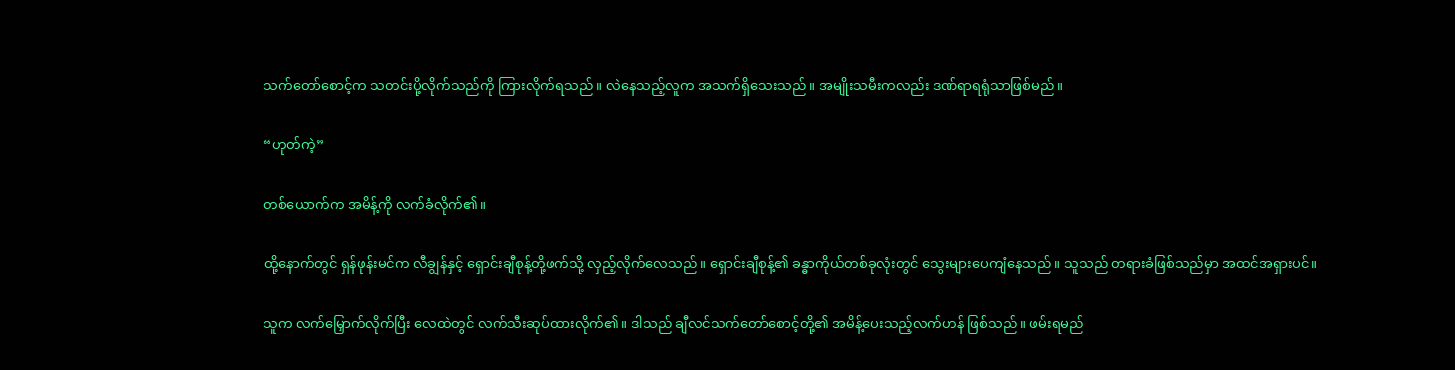သက်တော်စောင့်က သတင်းပို့လိုက်သည်ကို ကြားလိုက်ရသည်။ လဲနေသည့်လူက အသက်ရှိသေးသည်။ အမျိုးသမီးကလည်း ဒဏ်ရာရရုံသာဖြစ်မည်။

“ဟုတ်ကဲ့”

တစ်ယောက်က အမိန့်ကို လက်ခံလိုက်၏။

ထို့နောက်တွင် ရှန်ဖုန်းမင်က လီချွန်နှင့် ရှောင်းချီစုန့်တို့ဖက်သို့ လှည့်လိုက်လေသည်။ ရှောင်းချီစုန့်၏ ခန္ဓာကိုယ်တစ်ခုလုံးတွင် သွေးများပေကျံနေသည်။ သူသည် တရားခံဖြစ်သည်မှာ အထင်အရှားပင်။

သူက လက်မြှောက်လိုက်ပြီး လေထဲတွင် လက်သီးဆုပ်ထားလိုက်၏။ ဒါသည် ချီလင်သက်တော်စောင့်တို့၏ အမိန့်ပေးသည့်လက်ဟန် ဖြစ်သည်။ ဖမ်းရမည်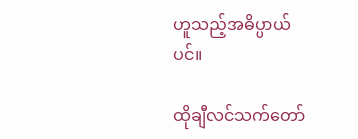ဟူသည့်အဓိပ္ပာယ်ပင်။

ထိုချီလင်သက်တော်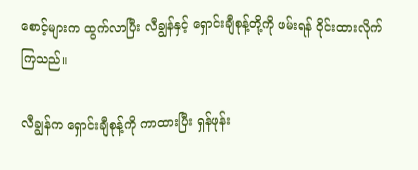စောင့်များက ထွက်လာပြီး လီချွန်နှင့် ရှောင်းချီစုန့်တို့ကို ဖမ်းရန် ဝိုင်းထားလိုက်ကြသည်။

လီချွန်က ရှောင်းချီစုန့်ကို ကာထားပြီး ရှန်ဖုန်း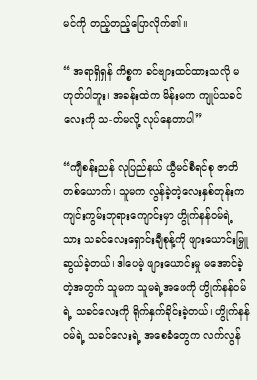မင်ကို တည့်တည့်ပြောလိုက်၏။

“ အရာရှိရှန် ကိစ္စက ခင်ဗျားထင်ထားသလို မဟုတ်ပါဘူး၊ အခန်းထဲက မိန်းမက ကျုပ်သခင်လေးကို သ-တ်မလို့ လုပ်နေတာပါ”

“ကျီစန်းညန် လုပြည်နယ် ယွီမင်စီရင်စု ဇာတိတစ်ယောက်၊ သူမက လွန်ခဲ့တဲ့လေးနှစ်တုန်းက ကျင်းကွမ်းဘုရားကျောင်းမှာ ဟွိုက်နန်ဝမ်ရဲ့သား သခင်လေးရှောင်းချီစုန့်ကို ဖျားယောင်းမြှူဆွယ်ခဲ့တယ်၊ ဒါပေမဲ့ ဖျားယောင်းမှု မအောင်ခဲ့တဲ့အတွက် သူမက သူမရဲ့အဖေကို ဟွိုက်နန်ဝမ်ရဲ့ သခင်လေးကို ရိုက်နှက်ခိုင်းခဲ့တယ်၊ ဟွိုက်နန်ဝမ်ရဲ့ သခင်လေးရဲ့ အစေခံတွေက လက်လွန်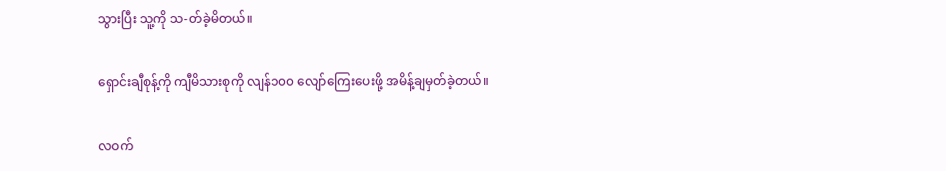သွားပြီး သူ့ကို သ-တ်ခဲ့မိတယ်။

ရှောင်းချီစုန့်ကို ကျီမိသားစုကို လျန်၁၀၀ လျော်ကြေးပေးဖို့ အမိန့်ချမှတ်ခဲ့တယ်။

လဝက်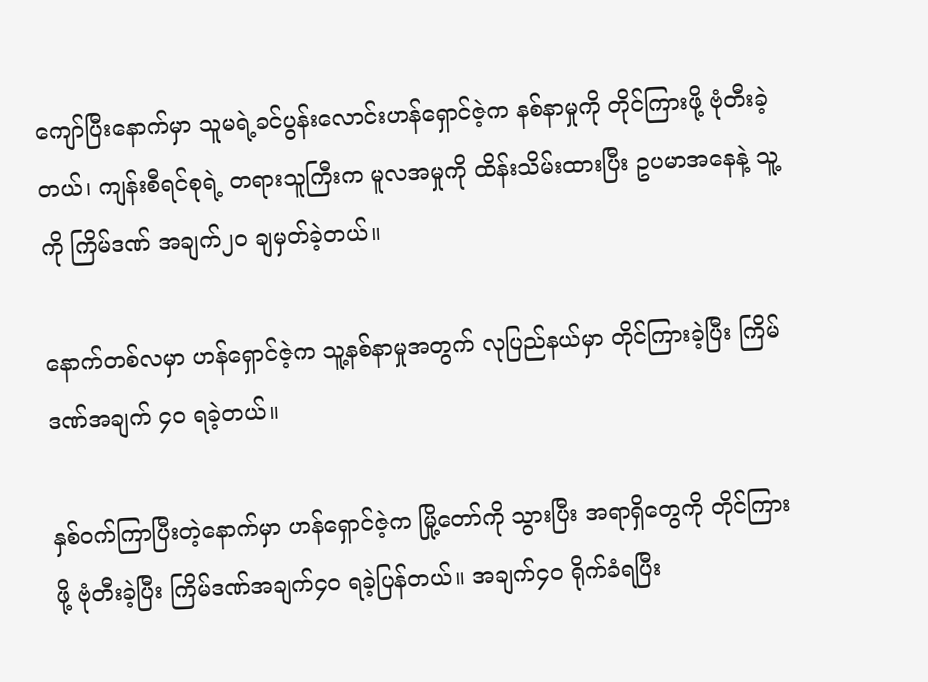ကျော်ပြီးနောက်မှာ သူမရဲ့ခင်ပွန်းလောင်းဟန်ရှောင်ဇဲ့က နစ်နာမှုကို တိုင်ကြားဖို့ ဗုံတီးခဲ့တယ်၊ ကျန်းစီရင်စုရဲ့ တရားသူကြီးက မူလအမှုကို ထိန်းသိမ်းထားပြီး ဥပမာအနေနဲ့ သူ့ကို ကြိမ်ဒဏ် အချက်၂၀ ချမှတ်ခဲ့တယ်။

နောက်တစ်လမှာ ဟန်ရှောင်ဇဲ့က သူ့နစ်နာမှုအတွက် လုပြည်နယ်မှာ တိုင်ကြားခဲ့ပြီး ကြိမ်ဒဏ်အချက် ၄၀ ရခဲ့တယ်။

နှစ်ဝက်ကြာပြီးတဲ့နောက်မှာ ဟန်ရှောင်ဇဲ့က မြို့တော်ကို သွားပြီး အရာရှိတွေကို တိုင်ကြားဖို့ ဗုံတီးခဲ့ပြီး ကြိမ်ဒဏ်အချက်၄၀ ရခဲ့ပြန်တယ်။ အချက်၄၀ ရိုက်ခံရပြီး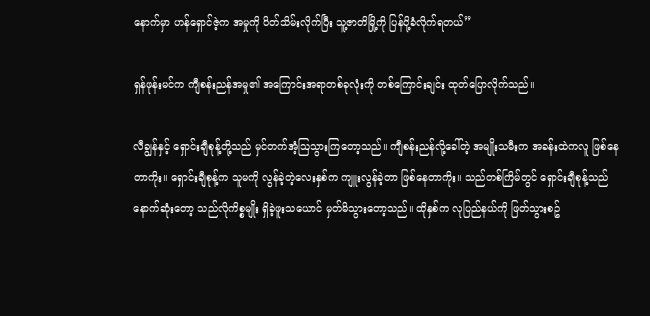နောက်မှာ ဟန်ရှောင်ဇဲ့က အမှုကို ပိတ်သိမ်းလိုက်ပြီး သူ့ဇာတိမြို့ကို ပြန်ပို့ခံလိုက်ရတယ်”

ရှန်ဖုန်းမင်က ကျီစန်းညန်အမှု၏ အကြောင်းအရာတစ်ခုလုံးကို တစ်ကြောင်းချင်း ထုတ်ပြောလိုက်သည်။

လီချွန်နှင့် ရှောင်းချီစုန့်တို့သည် မှင်တက်အံ့ဩသွားကြတော့သည်။ ကျီစန်းညန်လို့ခေါ်တဲ့ အမျိုးသမီးက အခန်းထဲကလူ ဖြစ်နေတာကိုး။ ရှောင်းချီစုန့်က သူမကို လွန်ခဲ့တဲ့လေးနှစ်က ကျူးလွန်ခဲ့တာ ဖြစ်နေတာကိုး။ သည်တစ်ကြိမ်တွင် ရှောင်းချီစုန့်သည် နောက်ဆုံးတော့ သည်လိုကိစ္စမျိုး ရှိခဲ့ဖူးသယောင် မှတ်မိသွားတော့သည်။ ထိုနှစ်က လုပြည်နယ်ကို ဖြတ်သွားစဥ်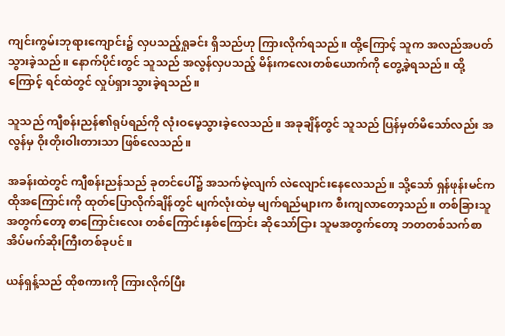ကျင်းကွမ်းဘုရားကျောင်း၌ လှပသည့်ရှုခင်း ရှိသည်ဟု ကြားလိုက်ရသည်။ ထို့ကြောင့် သူက အလည်အပတ် သွားခဲ့သည်။ နောက်ပိုင်းတွင် သူသည် အလွန်လှပသည့် မိန်းကလေးတစ်ယောက်ကို တွေ့ခဲ့ရသည်။ ထို့ကြောင့် ရင်ထဲတွင် လှုပ်ရှားသွားခဲ့ရသည်။

သူသည် ကျီစန်းညန်၏ရုပ်ရည်ကို လုံးဝမေ့သွားခဲ့လေသည်။ အခုချိန်တွင် သူသည် ပြန်မှတ်မိသော်လည်း အလွန်မှ ဝိုးတိုးဝါးတားသာ ဖြစ်လေသည်။

အခန်းထဲတွင် ကျီစန်းညန်သည် ခုတင်ပေါ်၌ အသက်မဲ့လျက် လဲလျောင်းနေလေသည်။ သို့သော် ရှန်ဖုန်းမင်က ထိုအကြောင်းကို ထုတ်ပြောလိုက်ချိန်တွင် မျက်လုံးထဲမှ မျက်ရည်များက စီးကျလာတော့သည်။ တစ်ခြားသူအတွက်တော့ စာကြောင်းလေး တစ်ကြောင်းနှစ်ကြောင်း ဆိုသော်ငြား သူမအတွက်တော့ ဘတတစ်သက်စာ အိပ်မက်ဆိုးကြီးတစ်ခုပင်။

ယန်ရှန့်သည် ထိုစကားကို ကြားလိုက်ပြီး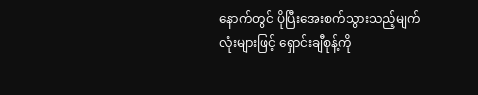နောက်တွင် ပိုပြီးအေးစက်သွားသည့်မျက်လုံးများဖြင့် ရှောင်းချီစုန့်ကို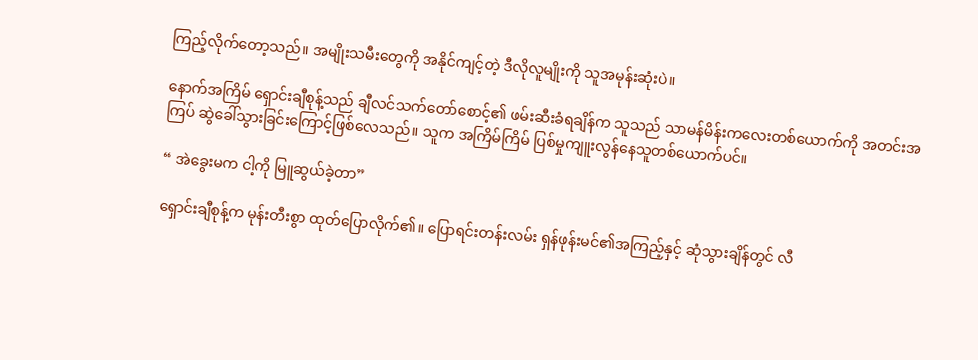ကြည့်လိုက်တော့သည်။ အမျိုးသမီးတွေကို အနိုင်ကျင့်တဲ့ ဒီလိုလူမျိုးကို သူအမုန်းဆုံးပဲ။

နောက်အကြိမ် ရှောင်းချီစုန့်သည် ချီလင်သက်တော်စောင့်၏ ဖမ်းဆီးခံရချိန်က သူသည် သာမန်မိန်းကလေးတစ်ယောက်ကို အတင်းအကြပ် ဆွဲခေါ်သွားခြင်းကြောင့်ဖြစ်လေသည်။ သူက အကြိမ်ကြိမ် ပြစ်မှုကျူးလွန်နေသူတစ်ယောက်ပင်။

“ အဲခွေးမက ငါ့ကို မြူဆွယ်ခဲ့တာ”

ရှောင်းချီစုန့်က မုန်းတီးစွာ ထုတ်ပြောလိုက်၏။ ပြောရင်းတန်းလမ်း ရှန်ဖုန်းမင်၏အကြည့်နှင့် ဆုံသွားချိန်တွင် လီ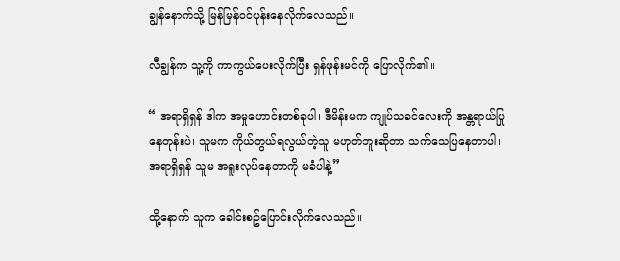ချွန်နောက်သို့ မြန်မြန်ဝင်ပုန်းနေလိုက်လေသည်။

လီချွန်က သူ့ကို ကာကွယ်ပေးလိုက်ပြီး ရှန်ဖုန်းမင်ကို ပြောလိုက်၏။

“ အရာရှိရှန် ဒါက အမှုဟောင်းတစ်ခုပါ၊ ဒီမိန်းမက ကျုပ်သခင်လေးကို အန္တရာယ်ပြုနေတုန်းပဲ၊ သူမက ကိုယ်တွယ်ရလွယ်တဲ့သူ မဟုတ်ဘူးဆိုတာ သက်သေပြနေတာပါ၊ အရာရှိရှန် သူမ အရူးလုပ်နေတာကို မခံပါနဲ့”

ထို့နောက် သူက ခေါင်းစဥ်ပြောင်းလိုက်လေသည်။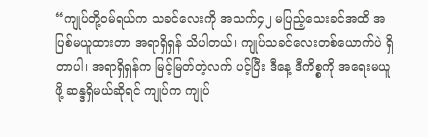“ကျုပ်တို့ဝမ်ရယ်က သခင်လေးကို အသက်၄၂ မပြည့်သေးခင်အထိ အပြစ်မယူထားတာ အရာရှိရှန် သိပါတယ်၊ ကျုပ်သခင်လေးတစ်ယောက်ပဲ ရှိတာပါ၊ အရာရှိရှန်က မြင့်မြတ်တဲ့လက် ပင့်ပြီး ဒီနေ့ ဒီကိစ္စကို အရေးမယူဖို့ ဆန္ဒရှိမယ်ဆိုရင် ကျုပ်က ကျုပ်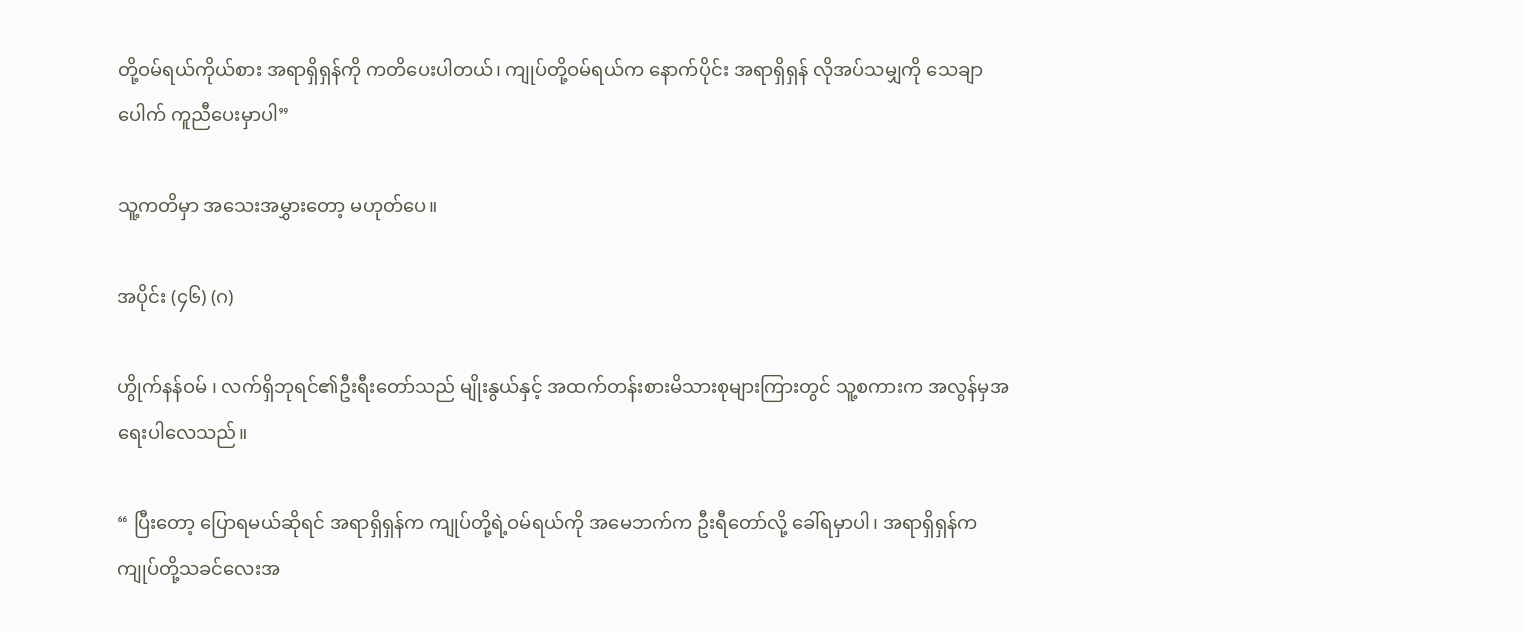တို့ဝမ်ရယ်ကိုယ်စား အရာရှိရှန်ကို ကတိပေးပါတယ်၊ ကျုပ်တို့ဝမ်ရယ်က နောက်ပိုင်း အရာရှိရှန် လိုအပ်သမျှကို သေချာပေါက် ကူညီပေးမှာပါ”

သူ့ကတိမှာ အသေးအမွှားတော့ မဟုတ်ပေ။

အပိုင်း (၄၆) (ဂ)

ဟွိုက်နန်ဝမ် ၊ လက်ရှိဘုရင်၏ဦးရီးတော်သည် မျိုးနွယ်နှင့် အထက်တန်းစားမိသားစုများကြားတွင် သူ့စကားက အလွန်မှအရေးပါလေသည်။

“ ပြီးတော့ ပြောရမယ်ဆိုရင် အရာရှိရှန်က ကျုပ်တို့ရဲ့ဝမ်ရယ်ကို အမေဘက်က ဦးရီတော်လို့ ခေါ်ရမှာပါ၊ အရာရှိရှန်က ကျုပ်တို့သခင်လေးအ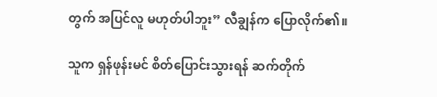တွက် အပြင်လူ မဟုတ်ပါဘူး” လီချွန်က ပြောလိုက်၏။

သူက ရှန်ဖုန်းမင် စိတ်ပြောင်းသွားရန် ဆက်တိုက်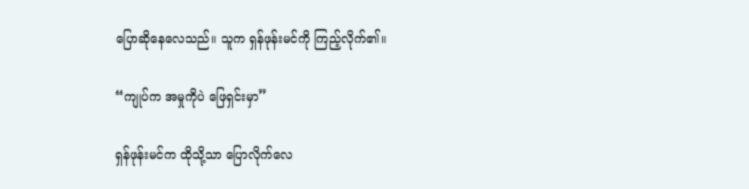ပြောဆိုနေလေသည်။ သူက ရှန်ဖုန်းမင်ကို ကြည့်လိုက်၏။

“ကျုပ်က အမှုကိုပဲ ဖြေရှင်းမှာ”

ရှန်ဖုန်းမင်က ထိုသို့သာ ပြောလိုက်လေ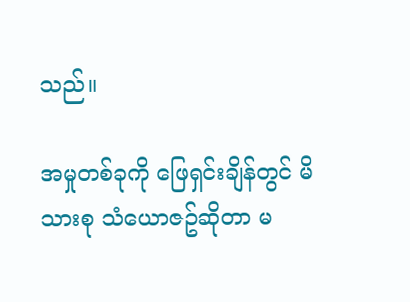သည်။

အမှုတစ်ခုကို ဖြေရှင်းချိန်တွင် မိသားစု သံယောဇဥ်ဆိုတာ မ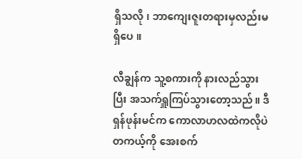ရှိသလို၊ ဘာကျေးဇူးတရားမှလည်းမရှိပေ။

လီချွန်က သူ့စကားကို နားလည်သွားပြီး အသက်ရှူကြပ်သွားတော့သည်။ ဒီရှန်ဖုန်းမင်က ကောလာဟလထဲကလိုပဲ တကယ့်ကို အေးစက်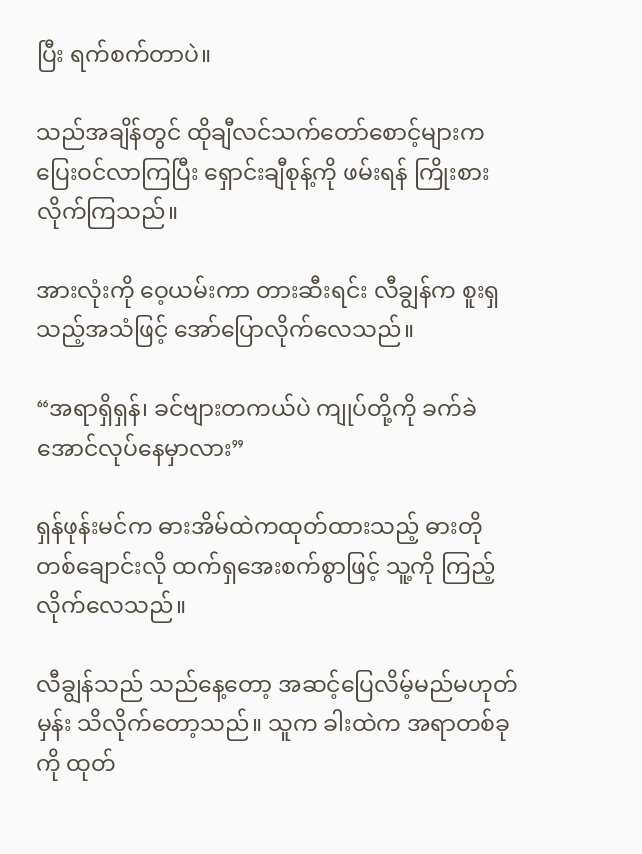ပြီး ရက်စက်တာပဲ။

သည်အချိန်တွင် ထိုချီလင်သက်တော်စောင့်များက ပြေးဝင်လာကြပြီး ရှောင်းချီစုန့်ကို ဖမ်းရန် ကြိုးစားလိုက်ကြသည်။

အားလုံးကို ဝေ့ယမ်းကာ တားဆီးရင်း လီချွန်က စူးရှသည့်အသံဖြင့် အော်ပြောလိုက်လေသည်။

“အရာရှိရှန်၊ ခင်ဗျားတကယ်ပဲ ကျုပ်တို့ကို ခက်ခဲအောင်လုပ်နေမှာလား”

ရှန်ဖုန်းမင်က ဓားအိမ်ထဲကထုတ်ထားသည့် ဓားတိုတစ်ချောင်းလို ထက်ရှအေးစက်စွာဖြင့် သူ့ကို ကြည့်လိုက်လေသည်။

လီချွန်သည် သည်နေ့တော့ အဆင့်ပြေလိမ့်မည်မဟုတ်မှန်း သိလိုက်တော့သည်။ သူက ခါးထဲက အရာတစ်ခုကို ထုတ်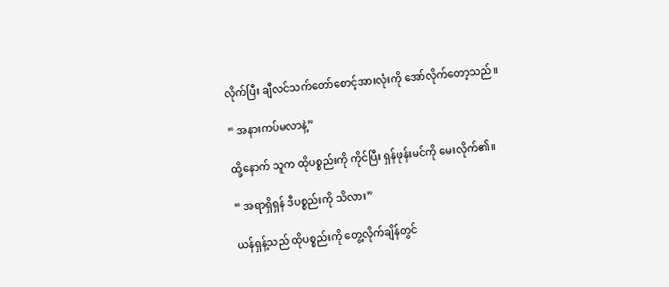လိုက်ပြီး ချီလင်သက်တော်စောင့်အားလုံးကို အော်လိုက်တော့သည်။

“ အနားကပ်မလာနဲ့”

ထို့နောက် သူက ထိုပစ္စည်းကို ကိုင်ပြီး ရှန်ဖုန်းမင်ကို မေးလိုက်၏။

“ အရာရှိရှန် ဒီပစ္စည်းကို သိလား”

ယန်ရှန့်သည် ထိုပစ္စည်းကို တွေ့လိုက်ချိန်တွင်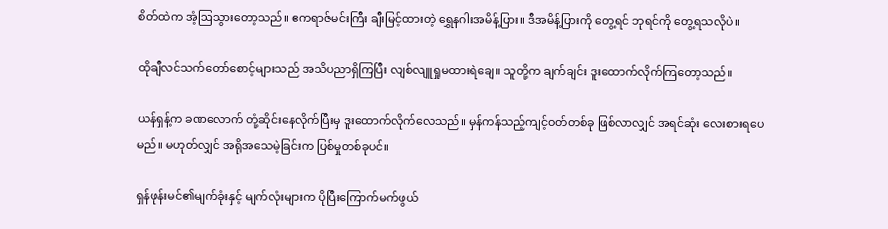စိတ်ထဲက အံ့ဩသွားတော့သည်။ ဧကရာဇ်မင်းကြီး ချီးမြင့်ထားတဲ့ ရွှေနဂါးအမိန့်ပြား။ ဒီအမိန့်ပြားကို တွေ့ရင် ဘုရင်ကို တွေ့ရသလိုပဲ။

ထိုချီလင်သက်တော်စောင့်များသည် အသိပညာရှိကြပြီး လျစ်လျူရှုမထားရဲချေ။ သူတို့က ချက်ချင်း ဒူးထောက်လိုက်ကြတော့သည်။

ယန်ရှန့်က ခဏလောက် တုံ့ဆိုင်းနေလိုက်ပြီးမှ ဒူးထောက်လိုက်လေသည်။ မှန်ကန်သည့်ကျင့်ဝတ်တစ်ခု ဖြစ်လာလျှင် အရင်ဆုံး လေးစားရပေမည်။ မဟုတ်လျှင် အရိုအသေမဲ့ခြင်းက ပြစ်မှုတစ်ခုပင်။

ရှန်ဖုန်းမင်၏မျက်ခုံးနှင့် မျက်လုံးများက ပိုပြီးကြောက်မက်ဖွယ်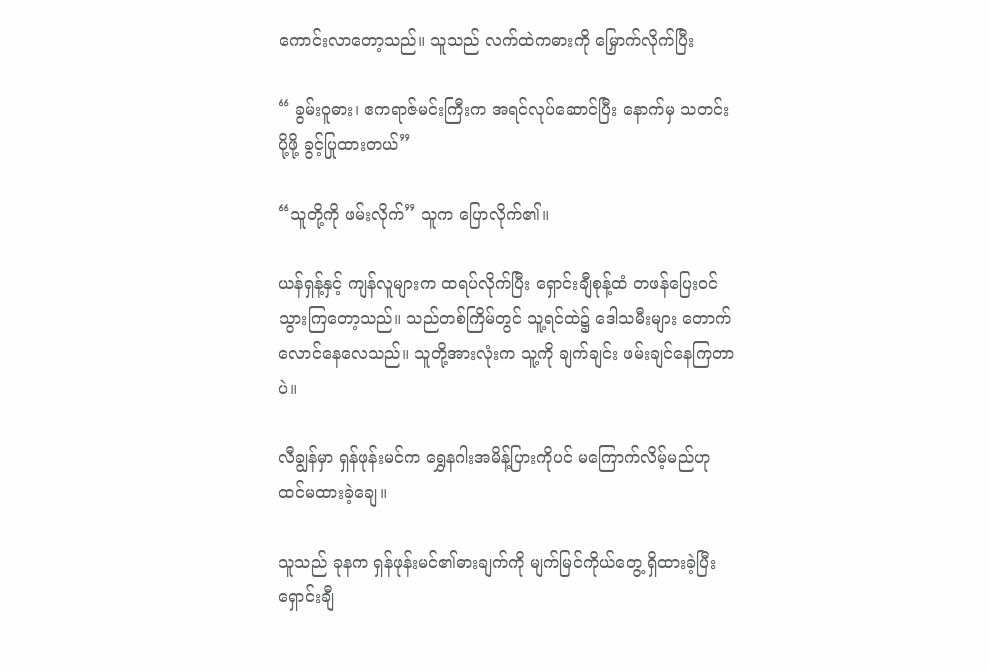ကောင်းလာတော့သည်။ သူသည် လက်ထဲကဓားကို မြှောက်လိုက်ပြီး

“ ခွမ်းဝူဓား၊ ဧကရာဇ်မင်းကြီးက အရင်လုပ်ဆောင်ပြီး နောက်မှ သတင်းပို့ဖို့ ခွင့်ပြုထားတယ်”

“သူတို့ကို ဖမ်းလိုက်” သူက ပြောလိုက်၏။

ယန်ရှန့်နှင့် ကျန်လူများက ထရပ်လိုက်ပြီး ရှောင်းချီစုန့်ထံ တဖန်ပြေးဝင်သွားကြတော့သည်။ သည်တစ်ကြိမ်တွင် သူ့ရင်ထဲ၌ ဒေါသမီးများ တောက်လောင်နေလေသည်။ သူတို့အားလုံးက သူ့ကို ချက်ချင်း ဖမ်းချင်နေကြတာပဲ။

လီချွန်မှာ ရှန်ဖုန်းမင်က ရွှေနဂါးအမိန့်ပြားကိုပင် မကြောက်လိမ့်မည်ဟု ထင်မထားခဲ့ချေ။

သူသည် ခုနက ရှန်ဖုန်းမင်၏ဓားချက်ကို မျက်မြင်ကိုယ်တွေ့ ရှိထားခဲ့ပြီး ရှောင်းချီ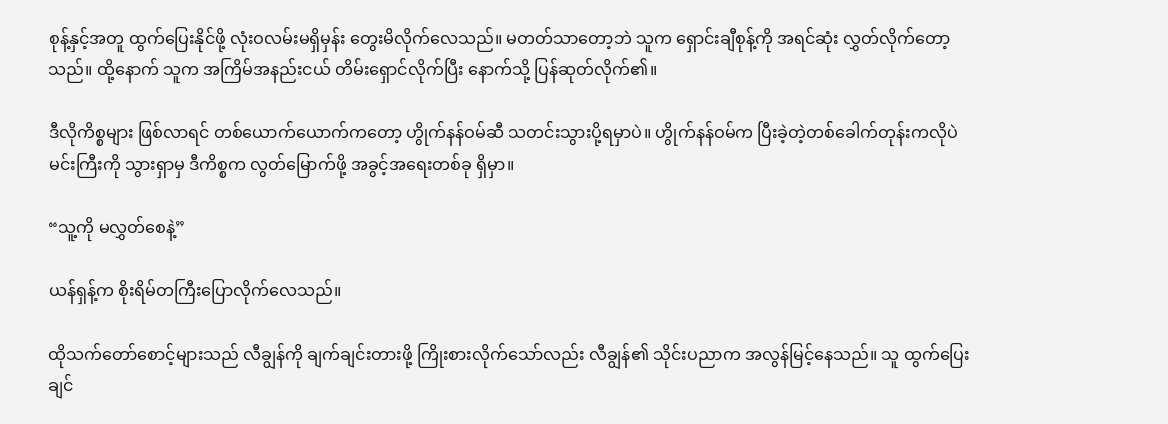စုန့်နှင့်အတူ ထွက်ပြေးနိုင်ဖို့ လုံးဝလမ်းမရှိမှန်း တွေးမိလိုက်လေသည်။ မတတ်သာတော့ဘဲ သူက ရှောင်းချီစုန့်ကို အရင်ဆုံး လွှတ်လိုက်တော့သည်။ ထို့နောက် သူက အကြိမ်အနည်းငယ် တိမ်းရှောင်လိုက်ပြီး နောက်သို့ ပြန်ဆုတ်လိုက်၏။

ဒီလိုကိစ္စများ ဖြစ်လာရင် တစ်ယောက်ယောက်ကတော့ ဟွိုက်နန်ဝမ်ဆီ သတင်းသွားပို့ရမှာပဲ။ ဟွိုက်နန်ဝမ်က ပြီးခဲ့တဲ့တစ်ခေါက်တုန်းကလိုပဲ မင်းကြီးကို သွားရှာမှ ဒီကိစ္စက လွတ်မြောက်ဖို့ အခွင့်အရေးတစ်ခု ရှိမှာ။

“သူ့ကို မလွှတ်စေနဲ့”

ယန်ရှန့်က စိုးရိမ်တကြီးပြောလိုက်လေသည်။

ထိုသက်တော်စောင့်များသည် လီချွန်ကို ချက်ချင်းတားဖို့ ကြိုးစားလိုက်သော်လည်း လီချွန်၏ သိုင်းပညာက အလွန်မြင့်နေသည်။ သူ ထွက်ပြေးချင်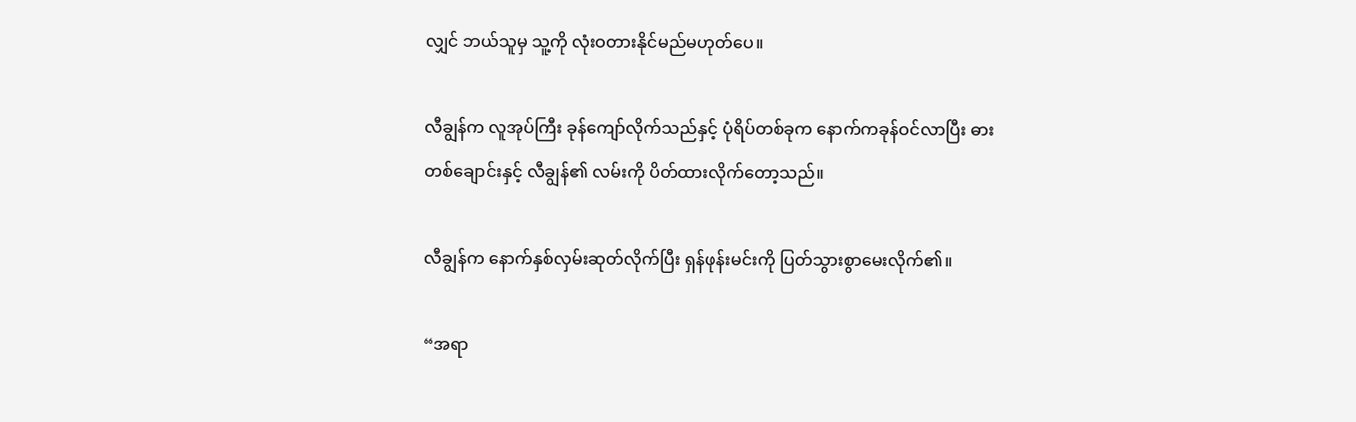လျှင် ဘယ်သူမှ သူ့ကို လုံးဝတားနိုင်မည်မဟုတ်ပေ။

လီချွန်က လူအုပ်ကြီး ခုန်ကျော်လိုက်သည်နှင့် ပုံရိပ်တစ်ခုက နောက်ကခုန်ဝင်လာပြီး ဓားတစ်ချောင်းနှင့် လီချွန်၏ လမ်းကို ပိတ်ထားလိုက်တော့သည်။

လီချွန်က နောက်နှစ်လှမ်းဆုတ်လိုက်ပြီး ရှန်ဖုန်းမင်းကို ပြတ်သွားစွာမေးလိုက်၏။

“အရာ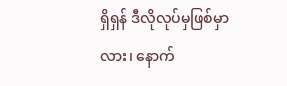ရှိရှန် ဒီလိုလုပ်မှဖြစ်မှာလား၊ နောက်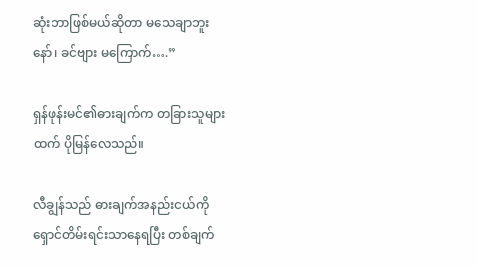ဆုံးဘာဖြစ်မယ်ဆိုတာ မသေချာဘူးနော်၊ ခင်ဗျား မကြောက်….”

ရှန်ဖုန်းမင်၏ဓားချက်က တခြားသူများထက် ပိုမြန်လေသည်။

လီချွန်သည် ဓားချက်အနည်းငယ်ကို ရှောင်တိမ်းရင်းသာနေရပြီး တစ်ချက်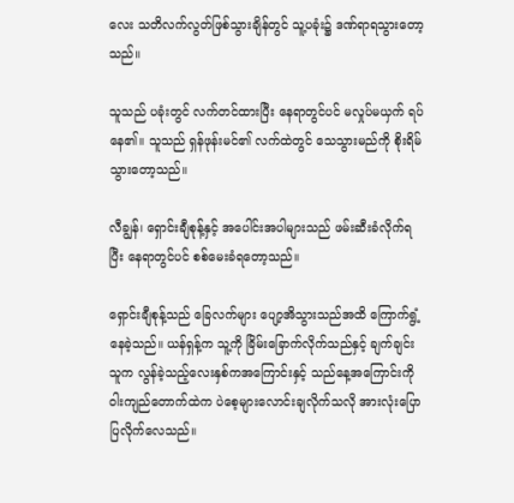လေး သတိလက်လွတ်ဖြစ်သွားချိန်တွင် သူ့ပခုံး၌ ဒဏ်ရာရသွားတော့သည်။

သူသည် ပခုံးတွင် လက်တင်ထားပြီး နေရာတွင်ပင် မလှုပ်မယှက် ရပ်နေ၏။ သူသည် ရှန်ဖုန်းမင်၏ လက်ထဲတွင် သေသွားမည်ကို စိုးရိမ်သွားတော့သည်။

လီချွန်၊ ရှောင်းချီစုန့်နှင့် အပေါင်းအပါများသည် ဖမ်းဆီးခံလိုက်ရပြီး နေရာတွင်ပင် စစ်မေးခံရတော့သည်။

ရှောင်းချီစုန့်သည် ခြေလက်များ ပျော့အိသွားသည်အထိ ကြောက်ရွံ့နေခဲ့သည်။ ယန်ရှန့်က သူ့ကို ခြိမ်းခြောက်လိုက်သည်နှင့် ချက်ချင်း သူက လွန်ခဲ့သည့်လေးနှစ်ကအကြောင်းနှင့် သည်နေ့အကြောင်းကို ဝါးကျည်တောက်ထဲက ပဲစေ့များလောင်းချလိုက်သလို အားလုံးပြောပြလိုက်လေသည်။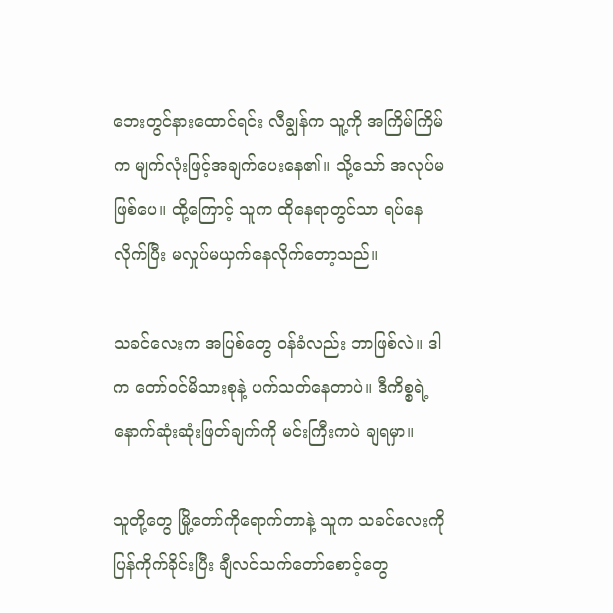ဘေးတွင်နားထောင်ရင်း လီချွန်က သူ့ကို အကြိမ်ကြိမ်က မျက်လုံးဖြင့်အချက်ပေးနေ၏။ သို့သော် အလုပ်မဖြစ်ပေ။ ထို့ကြောင့် သူက ထိုနေရာတွင်သာ ရပ်နေလိုက်ပြီး မလှုပ်မယှက်နေလိုက်တော့သည်။

သခင်လေးက အပြစ်တွေ ဝန်ခံလည်း ဘာဖြစ်လဲ။ ဒါက တော်ဝင်မိသားစုနဲ့ ပက်သတ်နေတာပဲ။ ဒီကိစ္စရဲ့ နောက်ဆုံးဆုံးဖြတ်ချက်ကို မင်းကြီးကပဲ ချရမှာ။

သူတို့တွေ မြို့တော်ကိုရောက်တာနဲ့ သူက သခင်လေးကို ပြန်ကိုက်ခိုင်းပြီး ချီလင်သက်တော်စောင့်တွေ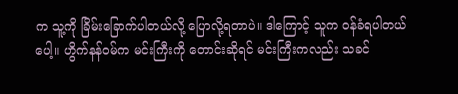က သူ့ကို ခြိမ်းခြောက်ပါတယ်လို့ ပြောလို့ရတာပဲ။ ဒါကြောင့် သူက ဝန်ခံရပါတယ်ပေါ့။ ဟွိက်နန်ဝမ်က မင်းကြီးကို တောင်းဆိုရင် မင်းကြီးကလည်း သခင်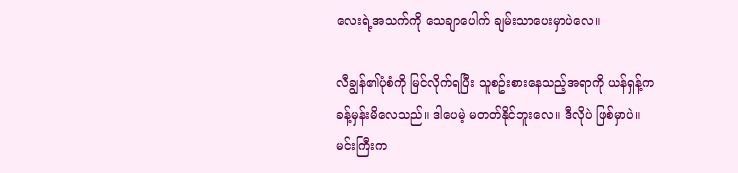လေးရဲ့အသက်ကို သေချာပေါက် ချမ်းသာပေးမှာပဲလေ။

လီချွန်၏ပုံစံကို မြင်လိုက်ရပြီး သူစဥ်းစားနေသည့်အရာကို ယန်ရှန့်က ခန့်မှန်းမိလေသည်။ ဒါပေမဲ့ မတတ်နိုင်ဘူးလေ။ ဒီလိုပဲ ဖြစ်မှာပဲ။ မင်းကြီးက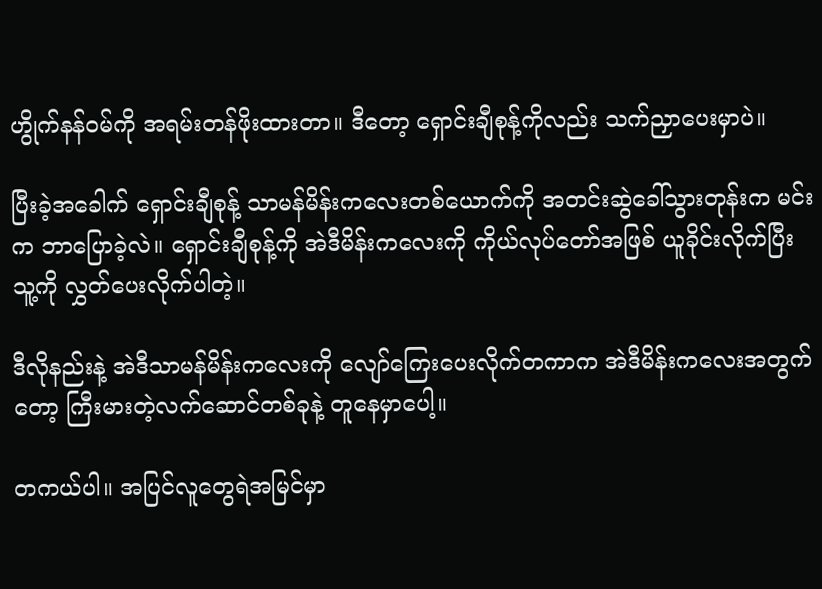ဟွိုက်နန်ဝမ်ကို အရမ်းတန်ဖိုးထားတာ။ ဒီတော့ ရှောင်းချီစုန့်ကိုလည်း သက်ညှာပေးမှာပဲ။

ပြီးခဲ့အခေါက် ရှောင်းချီစုန့် သာမန်မိန်းကလေးတစ်ယောက်ကို အတင်းဆွဲခေါ်သွားတုန်းက မင်းက ဘာပြောခဲ့လဲ။ ရှောင်းချီစုန့်ကို အဲဒီမိန်းကလေးကို ကိုယ်လုပ်တော်အဖြစ် ယူခိုင်းလိုက်ပြီး သူ့ကို လွှတ်ပေးလိုက်ပါတဲ့။

ဒီလိုနည်းနဲ့ အဲဒီသာမန်မိန်းကလေးကို လျော်ကြေးပေးလိုက်တကာက အဲဒီမိန်းကလေးအတွက်တော့ ကြီးမားတဲ့လက်ဆောင်တစ်ခုနဲ့ တူနေမှာပေါ့။

တကယ်ပါ။ အပြင်လူတွေရဲအမြင်မှာ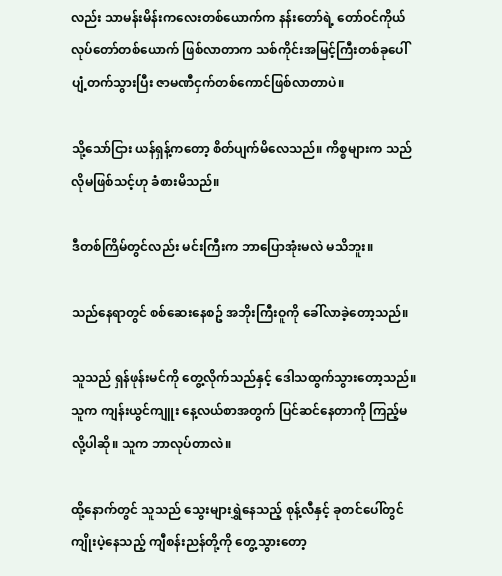လည်း သာမန်းမိန်းကလေးတစ်ယောက်က နန်းတော်ရဲ့ တော်ဝင်ကိုယ်လုပ်တော်တစ်ယောက် ဖြစ်လာတာက သစ်ကိုင်းအမြင့်ကြီးတစ်ခုပေါ် ပျံ့တက်သွားပြီး ဇာမဏီငှက်တစ်ကောင်ဖြစ်လာတာပဲ။

သို့သော်ငြား ယန်ရှန့်ကတော့ စိတ်ပျက်မိလေသည်။ ကိစ္စများက သည်လိုမဖြစ်သင့်ဟု ခံစားမိသည်။

ဒီတစ်ကြိမ်တွင်လည်း မင်းကြီးက ဘာပြောအုံးမလဲ မသိဘူး။

သည်နေရာတွင် စစ်ဆေးနေစဥ် အဘိုးကြီးဝူကို ခေါ်လာခဲ့တော့သည်။

သူသည် ရှန်ဖုန်းမင်ကို တွေ့လိုက်သည်နှင့် ဒေါသထွက်သွားတော့သည်။ သူက ကျန်းယွင်ကျူး နေ့လယ်စာအတွက် ပြင်ဆင်နေတာကို ကြည့်မလို့ပါဆို။ သူက ဘာလုပ်တာလဲ။

ထို့နောက်တွင် သူသည် သွေးများရွှဲနေသည့် စုန့်လီနှင့် ခုတင်ပေါ်တွင် ကျိုးပဲ့နေသည့် ကျီစန်းညန်တို့ကို တွေ့သွားတော့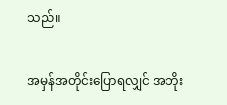သည်။

အမှန်အတိုင်းပြောရလျှင် အဘိုး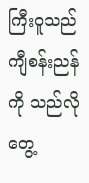ကြီးဝူသည် ကျီစန်းညန်ကို သည်လိုတွေ့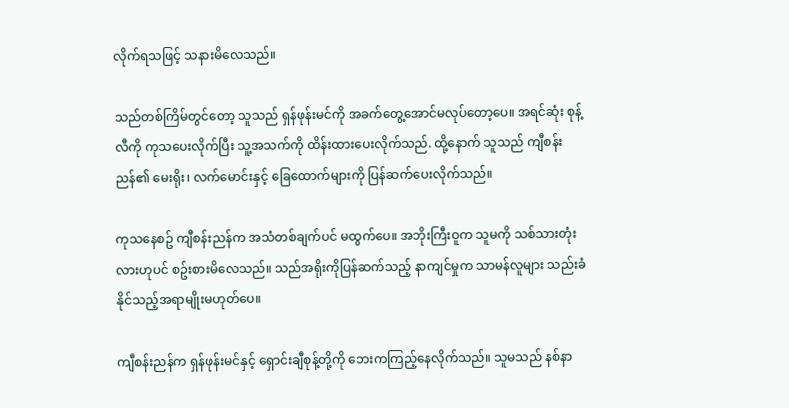လိုက်ရသဖြင့် သနားမိလေသည်။

သည်တစ်ကြိမ်တွင်တော့ သူသည် ရှန်ဖုန်းမင်ကို အခက်တွေ့အောင်မလုပ်တော့ပေ။ အရင်ဆုံး စုန့်လီကို ကုသပေးလိုက်ပြီး သူ့အသက်ကို ထိန်းထားပေးလိုက်သည်. ထို့နောက် သူသည် ကျီစန်းညန်၏ မေးရိုး၊ လက်မောင်းနှင့် ခြေထောက်များကို ပြန်ဆက်ပေးလိုက်သည်။

ကုသနေစဥ် ကျီစန်းညန်က အသံတစ်ချက်ပင် မထွက်ပေ။ အဘိုးကြီးဝူက သူမကို သစ်သားတုံးလားဟုပင် စဥ်းစားမိလေသည်။ သည်အရိုးကိုပြန်ဆက်သည့် နာကျင်မှုက သာမန်လူများ သည်းခံနိုင်သည့်အရာမျိုးမဟုတ်ပေ။

ကျီစန်းညန်က ရှန်ဖုန်းမင်နှင့် ရှောင်းချီစုန့်တို့ကို ဘေးကကြည့်နေလိုက်သည်။ သူမသည် နစ်နာ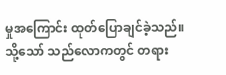မှုအကြောင်း ထုတ်ပြောချင်ခဲ့သည်။ သို့သော် သည်လောကတွင် တရား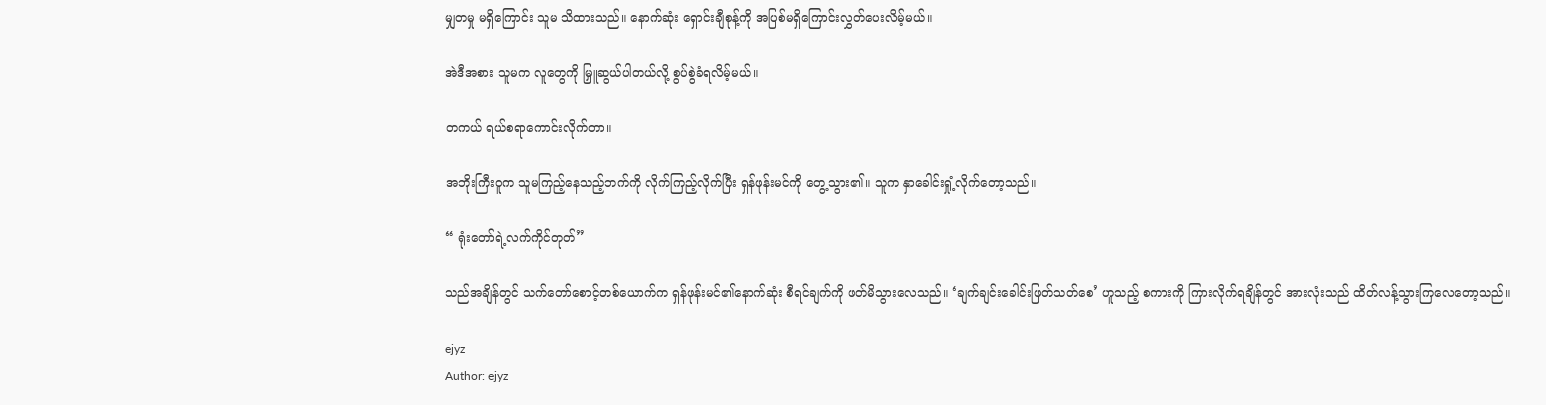မျှတမှု မရှိကြောင်း သူမ သိထားသည်။ နောက်ဆုံး ရှောင်းချီစုန့်ကို အပြစ်မရှိကြောင်းလွှတ်ပေးလိမ့်မယ်။

အဲဒီအစား သူမက လူတွေကို မြှူဆွယ်ပါတယ်လို့ စွပ်စွဲခံရလိမ့်မယ်။

တကယ် ရယ်စရာကောင်းလိုက်တာ။

အဘိုးကြီးဝူက သူမကြည့်နေသည့်ဘက်ကို လိုက်ကြည့်လိုက်ပြီး ရှန်ဖုန်းမင်ကို တွေ့သွား၏။ သူက နှာခေါင်းရှုံ့လိုက်တော့သည်။

“ ရုံးတော်ရဲ့လက်ကိုင်တုတ်”

သည်အချိန်တွင် သက်တော်စောင့်တစ်ယောက်က ရှန်ဖုန်းမင်၏နောက်ဆုံး စီရင်ချက်ကို ဖတ်မိသွားလေသည်။ ‘ချက်ချင်းခေါင်းဖြတ်သတ်စေ’ ဟူသည့် စကားကို ကြားလိုက်ရချိန်တွင် အားလုံးသည် ထိတ်လန့်သွားကြလေတော့သည်။

ejyz
Author: ejyz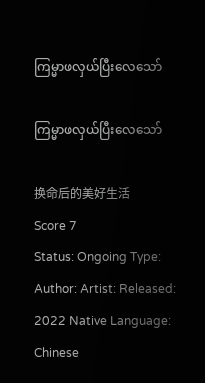ကြမ္မာဖလှယ်ပြီးလေသော်

ကြမ္မာဖလှယ်ပြီးလေသော်

换命后的美好生活
Score 7
Status: Ongoing Type: Author: Artist: Released: 2022 Native Language: Chinese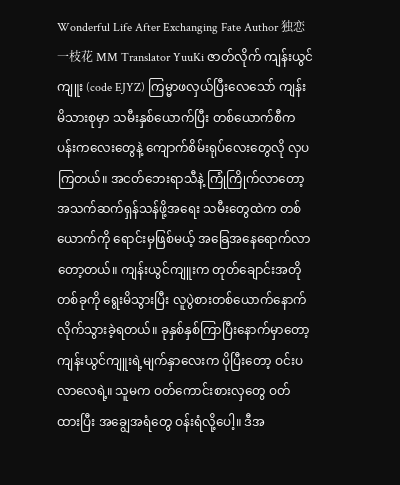Wonderful Life After Exchanging Fate Author 独恋一枝花 MM Translator YuuKi ဇာတ်လိုက် ကျန်းယွင်ကျူး (code EJYZ) ကြမ္မာဖလှယ်ပြီးလေသော် ကျန်းမိသားစုမှာ သမီးနှစ်ယောက်ပြီး တစ်ယောက်စီက ပန်းကလေးတွေနဲ့ ကျောက်စိမ်းရုပ်လေးတွေလို လှပကြတယ်။ အငတ်ဘေးရာသီနဲ့ ကြုံကြိုက်လာတော့ အသက်ဆက်ရှန်သန်ဖို့အရေး သမီးတွေထဲက တစ်ယောက်ကို ရောင်းမှဖြစ်မယ့် အခြေအနေရောက်လာတော့တယ်။ ကျန်းယွင်ကျူးက တုတ်ချောင်းအတိုတစ်ခုကို ရွေးမိသွားပြီး လူပွဲစားတစ်ယောက်နောက် လိုက်သွားခဲ့ရတယ်။ ခုနှစ်နှစ်ကြာပြီးနောက်မှာတော့ ကျန်းယွင်ကျူးရဲ့မျက်နှာလေးက ပိုပြီးတော့ ဝင်းပလာလေရဲ့။ သူမက ဝတ်ကောင်းစားလှတွေ ဝတ်ထားပြီး အချွေအရံတွေ ဝန်းရံလို့ပေါ့။ ဒီအ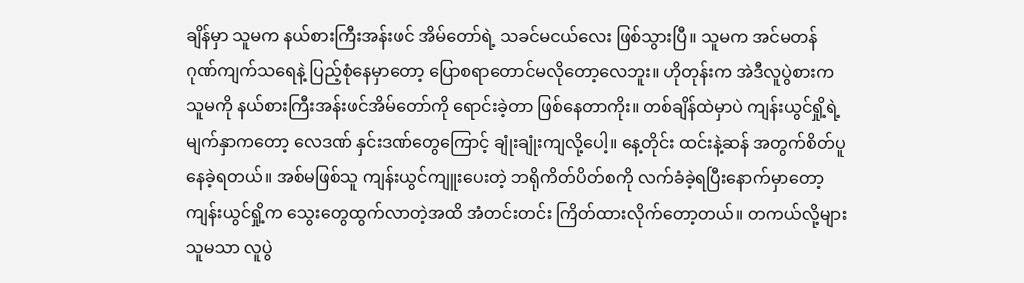ချိန်မှာ သူမက နယ်စားကြီးအန်းဖင် အိမ်တော်ရဲ့ သခင်မငယ်လေး ဖြစ်သွားပြီ။ သူမက အင်မတန် ဂုဏ်ကျက်သရေနဲ့ ပြည့်စုံနေမှာတော့ ပြောစရာတောင်မလိုတော့လေဘူး။ ဟိုတုန်းက အဲဒီလူပွဲစားက သူမကို နယ်စားကြီးအန်းဖင်အိမ်တော်ကို ရောင်းခဲ့တာ ဖြစ်နေတာကိုး။ တစ်ချိန်ထဲမှာပဲ ကျန်းယွင်ရှို့ရဲ့မျက်နှာကတော့ လေဒဏ် နှင်းဒဏ်တွေကြောင့် ချုံးချုံးကျလို့ပေါ့။ နေ့တိုင်း ထင်းနဲ့ဆန် အတွက်စိတ်ပူနေခဲ့ရတယ်။ အစ်မဖြစ်သူ ကျန်းယွင်ကျူးပေးတဲ့ ဘရိုကိတ်ပိတ်စကို လက်ခံခဲ့ရပြီးနောက်မှာတော့ ကျန်းယွင်ရှို့က သွေးတွေထွက်လာတဲ့အထိ အံတင်းတင်း ကြိတ်ထားလိုက်တော့တယ်။ တကယ်လို့များ သူမသာ လူပွဲ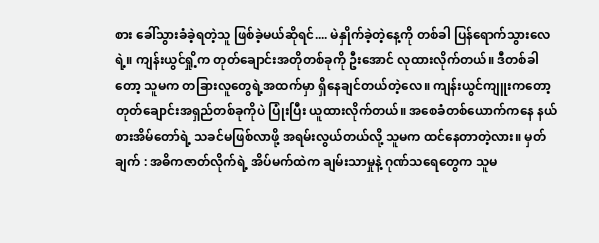စား ခေါ်သွားခံခဲ့ရတဲ့သူ ဖြစ်ခဲ့မယ်ဆိုရင်.... မဲနှိုက်ခဲ့တဲ့နေ့ကို တစ်ခါ ပြန်ရောက်သွားလေရဲ့။ ကျန်းယွင်ရှို့က တုတ်ချောင်းအတိုတစ်ခုကို ဦးအောင် လုထားလိုက်တယ်။ ဒီတစ်ခါတော့ သူမက တခြားလူတွေရဲ့အထက်မှာ ရှိနေချင်တယ်တဲ့လေ။ ကျန်းယွင်ကျူးကတော့ တုတ်ချောင်းအရှည်တစ်ခုကိုပဲ ပြုံးပြီး ယူထားလိုက်တယ်။ အစေခံတစ်ယောက်ကနေ နယ်စားအိမ်တော်ရဲ့ သခင်မဖြစ်လာဖို့ အရမ်းလွယ်တယ်လို့ သူမက ထင်နေတာတဲ့လား။ မှတ်ချက် : အဓိကဇာတ်လိုက်ရဲ့ အိပ်မက်ထဲက ချမ်းသာမှုနဲ့ ဂုဏ်သရေတွေက သူမ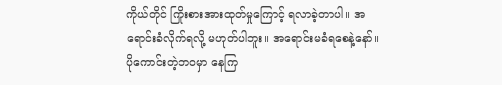ကိုယ်တိုင် ကြိုးစားအားထုတ်မှုကြောင့် ရလာခဲ့တာပါ။ အရောင်းခံလိုက်ရလို့ မဟုတ်ပါဘူး။ အရောင်းမခံရစေနဲ့နော်။ ပိုကောင်းတဲ့ဘဝမှာ နေကြ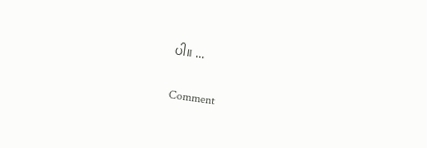ပါ။ ...

Comment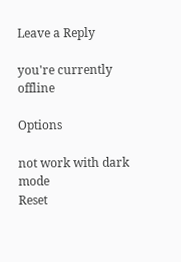Leave a Reply

you're currently offline

Options

not work with dark mode
Reset